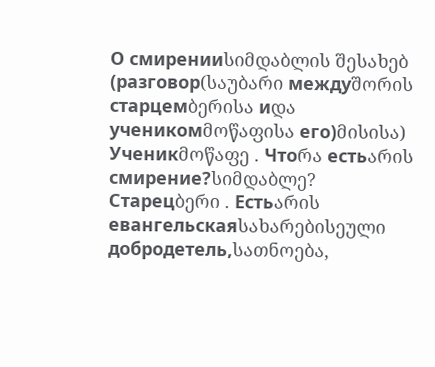О смиренииსიმდაბლის შესახებ (разговор(საუბარი междуშორის старцемბერისა иდა ученикомმოწაფისა его)მისისა)
Ученикმოწაფე . Чтоრა естьარის смирение?სიმდაბლე?
Старецბერი . Естьარის евангельскаяსახარებისეული добродетель,სათნოება,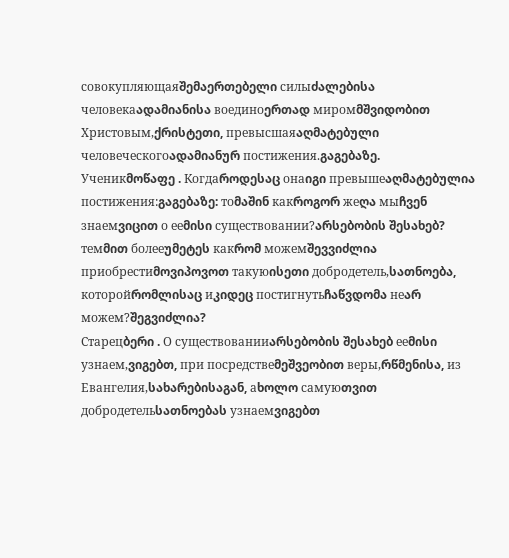совокупляющаяშემაერთებელი силыძალებისა человекаადამიანისა воединоერთად миромმშვიდობით Христовым,ქრისტეთი, превысшаяაღმატებული человеческогоადამიანურ постижения.გაგებაზე.
Ученикმოწაფე . Когдаროდესაც онаიგი превышеაღმატებულია постижения:გაგებაზე: тоმაშინ какროგორ жеღა мыჩვენ знаемვიცით о ееმისი существовании?არსებობის შესახებ? темმით болееუმეტეს какრომ можемშევვიძლია приобрестиმოვიპოვოთ такуюისეთი добродетель,სათნოება, которойრომლისაც иკიდეც постигнутьჩაწვდომა неარ можем?შეგვიძლია?
Старецბერი . О существованииარსებობის შესახებ ееმისი узнаем,ვიგებთ, при посредствеმეშვეობით веры,რწმენისა, из Евангелия,სახარებისაგან, аხოლო самуюთვით добродетельსათნოებას узнаемვიგებთ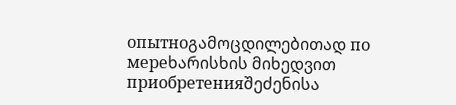опытноგამოცდილებითად по мереხარისხის მიხედვით приобретенияშეძენისა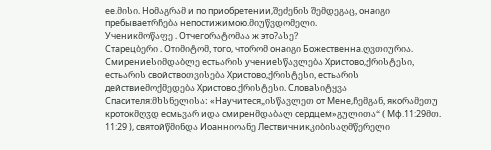ее.მისი. Ноმაგრამ и по приобретении,შეძენის შემდეგაც, онаიგი пребываетრჩება непостижимою.მიუწვდომელი.
Ученикმოწაფე . Отчегоრატომაა ж это?ასე?
Старецბერი . Отიმიტომ, того, чтоრომ онаიგი Божественна.ღვთიურია. Смирениеსიმდაბლე естьარის учениеსწავლება Христово,ქრისტესი, естьარის свойствоთვისება Христово,ქრისტესი, естьარის действиеმოქმედება Христово.ქრისტესი. Словаსიტყვა Спасителя:მხსნელისა: «Научитеся„ისწავლეთ от Мене,ჩემგან, якоრამეთუ кротокმღჳდ есмьვარ иდა смиренმდაბალ сердцем»გულითა“ ( Мф.11:29მთ. 11:29 ), святойწმინდა Иоаннიოანე Лествичникკიბისაღმწერელი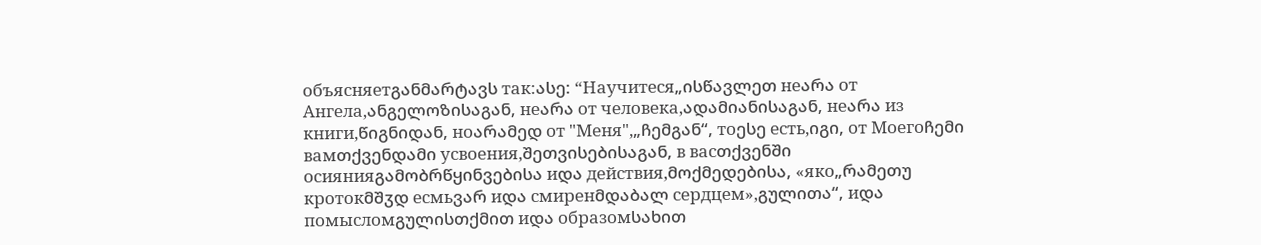объясняетგანმარტავს так:ასე: “Научитеся„ისწავლეთ неარა от Ангела,ანგელოზისაგან, неარა от человека,ადამიანისაგან, неარა из книги,წიგნიდან, ноარამედ от "Меня",„ჩემგან“, тоესე есть,იგი, от Моегоჩემი вамთქვენდამი усвоения,შეთვისებისაგან, в васთქვენში осиянияგამობრწყინვებისა иდა действия,მოქმედებისა, «яко„რამეთუ кротокმშჳდ есмьვარ иდა смиренმდაბალ сердцем»,გულითა“, иდა помысломგულისთქმით иდა образомსახით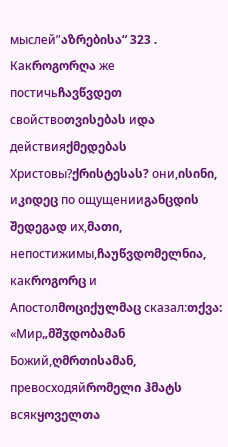мыслей”აზრებისა“ 323 . Какროგორღა же постичьჩავწვდეთ свойствоთვისებას иდა действияქმედებას Христовы?ქრისტესას? они,ისინი, иკიდეც по ощущенииგანცდის შედეგად их,მათი, непостижимы,ჩაუწვდომელნია, какროგორც и Апостолმოციქულმაც сказал:თქვა: «Мир„მშჳდობამან Божий,ღმრთისამან, превосходяйრომელი ჰმატს всякყოველთა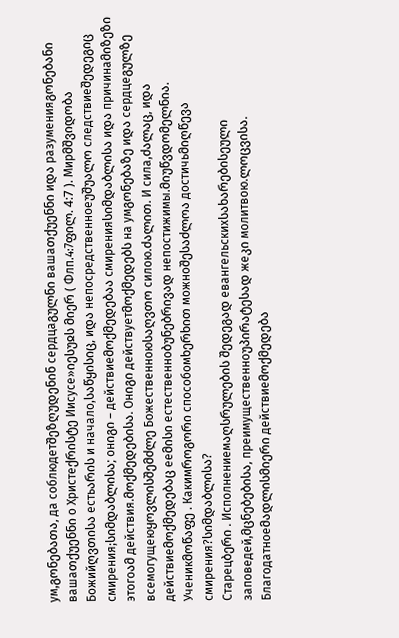ум,გონებათა, да соблюдетშეზღუდენინ сердцаგულნი вашаთქუენნი иდა разуменияგონებანი вашаთქუენნი о Христеქრისტე Иисусе»იესუჲს მიერ ( Флп.4:7ფილ. 4:7 ). Мирმშვიდობა Божийღვთისა естьარის и начало,საწყისიც, иდა непосредственноеუშუალო следствиеშედეგიც смирения;სიმდაბლისა; онიგი – действиеმოქმედებაა смиренияსიმდაბლისა иდა причинаმიზეზი этогоამ действия.მოქმედებისა. Онიგი действуетმოქმედებს на умგონებაზე иდა сердцеგულზე всемогущеюყოვლისშემძლე Божественноюსაღვთო силою.ძალით. И сила,ძალაც, иდა действиеმოქმედებაც ееმისი естественноბუნებრივად непостижимы.მიუწვდომელნია.
Ученикმოწაფე . Какимროგორი способомხერხით можноშესაძლოა достичьმიღწევა смирения?სიმდაბლისა?
Старецბერი . Исполнениемაღსრულების შედეგად евангельскихსახარებისეული заповедей,მცნებებისა, преимущественноუპირატესად жеკი молитвою.ლოცვისა. Благодатноеმადლისმიერი действиеმოქმედება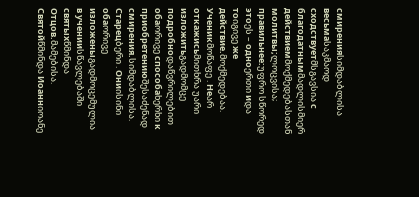смиренияსიმდაბლისა весьмаსაკმაოდ сходствуетმსგავსია с благодатнымმადლისმიერ действиемმოქმედებასთან молитвы;ლოცვისა; правильнее:უფრო სწორედ этоეს – одноერთი иდა тоიგივე же действие.მოქმედებაა.
Ученикმოწაფე . Неარ откажисьმითხრა უარი изложитьგადმომცე подробноდაწვრილებით обаორივე способаხერხი к приобретениюშესაძენად смирения.სიმდაბლისა.
Старецბერი . Ониისინი обаორივე изложеныგადმოცემულია в ученииსწავლებაში святыхწმინდა Отцов.მამებისა. Святойწმინდა Иоаннიოანე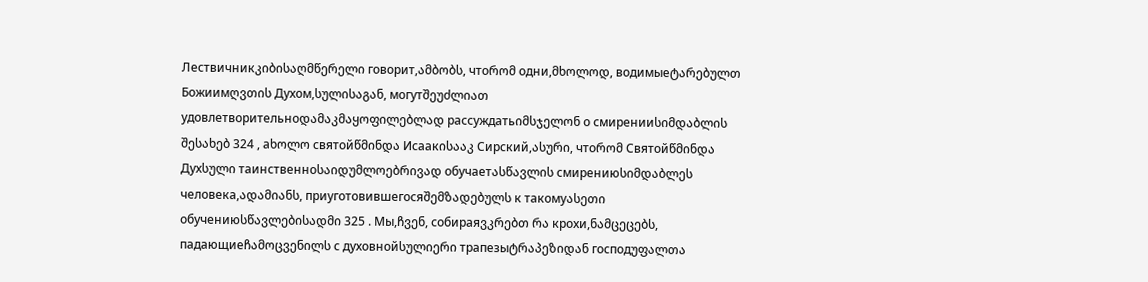Лествичникკიბისაღმწერელი говорит,ამბობს, чтоრომ одни,მხოლოდ, водимыеტარებულთ Божиимღვთის Духом,სულისაგან, могутშეუძლიათ удовлетворительноდამაკმაყოფილებლად рассуждатьიმსჯელონ о смиренииსიმდაბლის შესახებ 324 , аხოლო святойწმინდა Исаакისააკ Сирский,ასური, чтоრომ Святойწმინდა Духსული таинственноსაიდუმლოებრივად обучаетასწავლის смирениюსიმდაბლეს человека,ადამიანს, приуготовившегосяშემზადებულს к такомуასეთი обучениюსწავლებისადმი 325 . Мы,ჩვენ, собираяვკრებთ რა крохи,ნამცეცებს, падающиеჩამოცვენილს с духовнойსულიერი трапезыტრაპეზიდან господუფალთა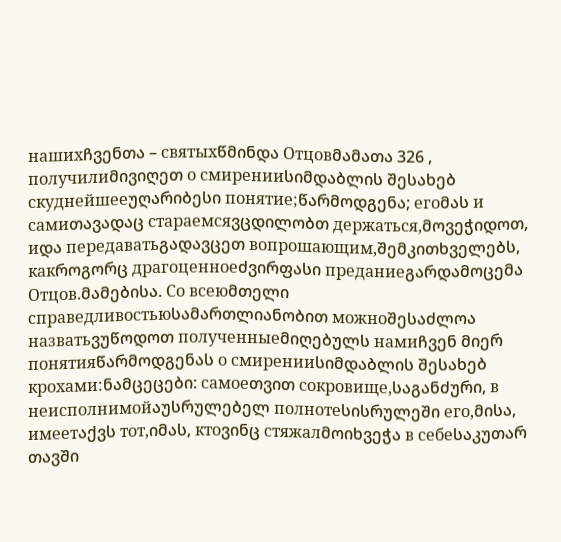нашихჩვენთა – святыхწმინდა Отцовმამათა 326 , получилиმივიღეთ о смиренииსიმდაბლის შესახებ скуднейшееუღარიბესი понятие;წარმოდგენა; егоმას и самиთავადაც стараемсяვცდილობთ держаться,მოვეჭიდოთ, иდა передаватьგადავცეთ вопрошающим,შემკითხველებს, какროგორც драгоценноеძვირფასი преданиеგარდამოცემა Отцов.მამებისა. Со всеюმთელი справедливостьюსამართლიანობით можноშესაძლოა назватьვუწოდოთ полученныеმიღებულს намиჩვენ მიერ понятияწარმოდგენას о смиренииსიმდაბლის შესახებ крохами:ნამცეცები: самоеთვით сокровище,საგანძური, в неисполнимойაუსრულებელ полнотеსისრულეში его,მისა, имеетაქვს тот,იმას, ктоვინც стяжалმოიხვეჭა в себеსაკუთარ თავში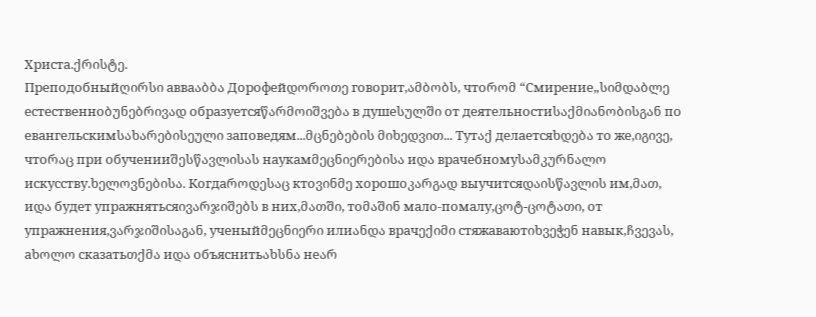Христа.ქრისტე.
Преподобныйღირსი авваაბბა Дорофейდოროთე говорит,ამბობს, чтоრომ “Смирение„სიმდაბლე естественноბუნებრივად образуетсяწარმოიშვება в душеსულში от деятельностиსაქმიანობისგან по евангельскимსახარებისეული заповедям...მცნებების მიხედვით... Тутაქ делаетсяხდება то же,იგივე, чтоრაც при обученииშესწავლისას наукамმეცნიერებისა иდა врачебномуსამკურნალო искусству.ხელოვნებისა. Когдаროდესაც ктоვინმე хорошоკარგად выучитсяდაისწავლის им,მათ, иდა будет упражнятьсяივარჯიშებს в них,მათში, тоმაშინ мало-помалу,ცოტ-ცოტათი, от упражнения,ვარჯიშისაგან, ученыйმეცნიერი илиანდა врачექიმი стяжаваютიხვეჭენ навык,ჩვევას, аხოლო сказатьთქმა иდა объяснитьახსნა неარ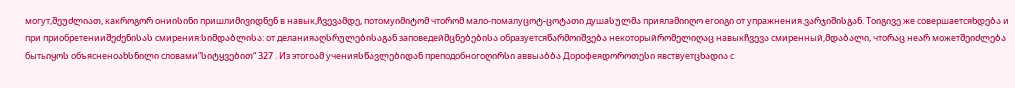могут,შეუძლიათ, какროგორ ониისინი пришлиმივიდნენ в навык,ჩვევამდე, потомуიმიტომ чтоრომ мало-помалуცოტ-ცოტათი душаსულმა приялаმიიღო егоიგი от упражнения.ვარჯიშისგან. Тоიგივე же совершаетсяხდება и при приобретенииშეძენისას смирения:სიმდაბლისა: от деланияაღსრულებისაგან заповедейმცნებებისა образуетсяწარმოიშვება некоторыйრომელიღაც навыкჩვევა смиренный,მდაბალი, чтоრაც неარ можетშეიძლება бытьიყოს объясненоახსნილი словами”სიტყვებით“ 327 . Из этогоამ ученияსწავლებიდან преподобногоღირსი аввыაბბა Дорофеяდოროთესი явствуетცხადია с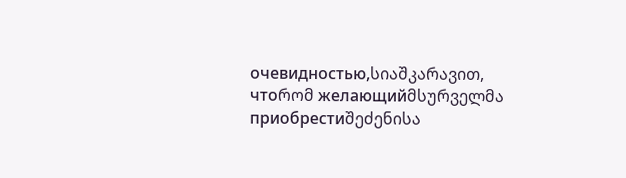очевидностью,სიაშკარავით, чтоრომ желающийმსურველმა приобрестиშეძენისა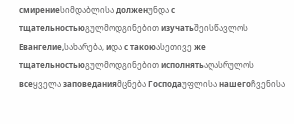смирениеსიმდაბლისა долженუნდა с тщательностьюგულმოდგინებით изучатьშეისწავლოს Евангелие,სახარება, иდა с такоюასეთივე же тщательностьюგულმოდგინებით исполнятьაღასრულოს всеყველა заповеданияმცნება Господаუფლისა нашегоჩვენისა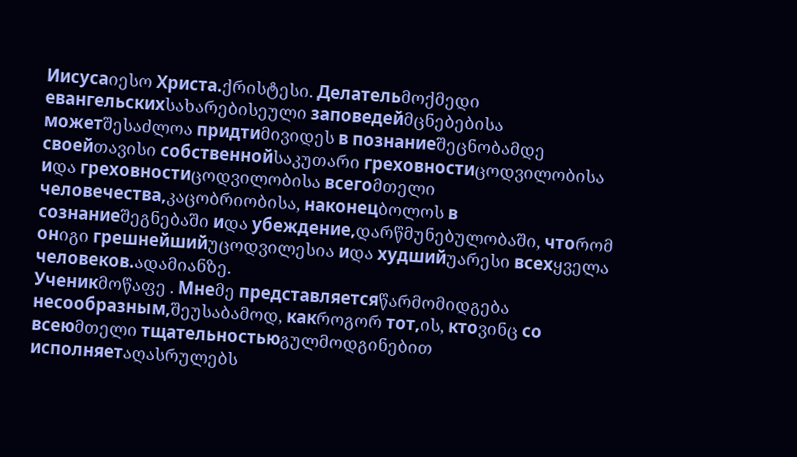Иисусаიესო Христа.ქრისტესი. Делательმოქმედი евангельскихსახარებისეული заповедейმცნებებისა можетშესაძლოა придтиმივიდეს в познаниеშეცნობამდე своейთავისი собственнойსაკუთარი греховностиცოდვილობისა иდა греховностиცოდვილობისა всегоმთელი человечества,კაცობრიობისა, наконецბოლოს в сознаниеშეგნებაში иდა убеждение,დარწმუნებულობაში, чтоრომ онიგი грешнейшийუცოდვილესია иდა худшийუარესი всехყველა человеков.ადამიანზე.
Ученикმოწაფე . Мнеმე представляетсяწარმომიდგება несообразным,შეუსაბამოდ, какროგორ тот,ის, ктоვინც со всеюმთელი тщательностьюგულმოდგინებით исполняетაღასრულებს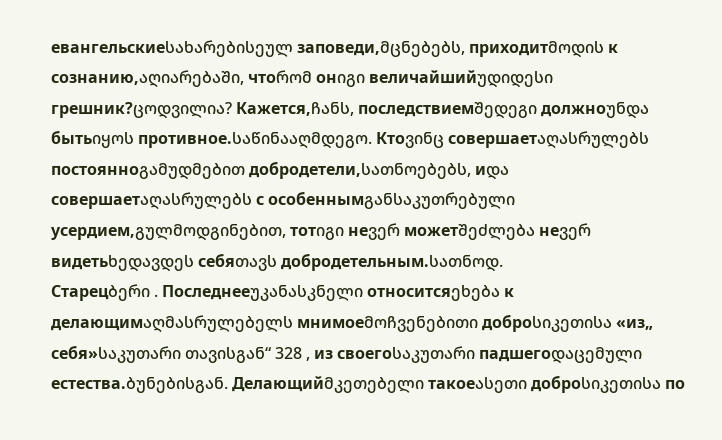евангельскиеსახარებისეულ заповеди,მცნებებს, приходитმოდის к сознанию,აღიარებაში, чтоრომ онიგი величайшийუდიდესი грешник?ცოდვილია? Кажется,ჩანს, последствиемშედეგი должноუნდა бытьიყოს противное.საწინააღმდეგო. Ктоვინც совершаетაღასრულებს постоянноგამუდმებით добродетели,სათნოებებს, иდა совершаетაღასრულებს с особеннымგანსაკუთრებული усердием,გულმოდგინებით, тотიგი неვერ можетშეძლება неვერ видетьხედავდეს себяთავს добродетельным.სათნოდ.
Старецბერი . Последнееუკანასკნელი относитсяეხება к делающимაღმასრულებელს мнимоеმოჩვენებითი доброსიკეთისა «из„ себя»საკუთარი თავისგან“ 328 , из своегоსაკუთარი падшегоდაცემული естества.ბუნებისგან. Делающийმკეთებელი такоеასეთი доброსიკეთისა по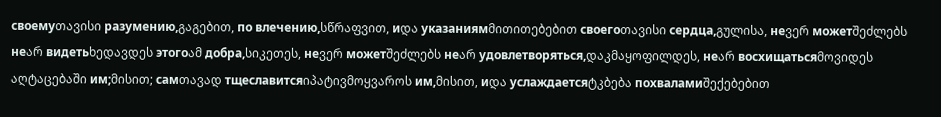своемуთავისი разумению,გაგებით, по влечению,სწრაფვით, иდა указаниямმითითებებით своегоთავისი сердца,გულისა, неვერ можетშეძლებს неარ видетьხედავდეს этогоამ добра,სიკეთეს, неვერ можетშეძლებს неარ удовлетворяться,დაკმაყოფილდეს, неარ восхищатьсяმოვიდეს აღტაცებაში им;მისით; самთავად тщеславитсяიპატივმოყვაროს им,მისით, иდა услаждаетсяტკბება похваламиშექებებით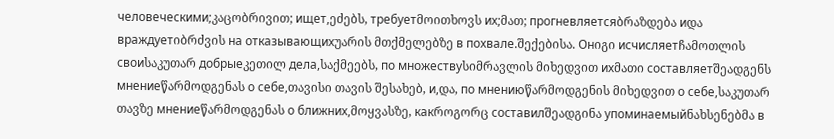человеческими;კაცობრივით; ищет,ეძებს, требуетმოითხოვს их;მათ; прогневляетсяბრაზდება иდა враждуетიბრძვის на отказывающихუარის მთქმელებზე в похвале.შექებისა. Онიგი исчисляетჩამოთლის своиსაკუთარ добрыеკეთილ дела,საქმეებს, по множествуსიმრავლის მიხედვით ихმათი составляетშეადგენს мнениеწარმოდგენას о себе,თავისი თავის შესახებ, и,და, по мнениюწარმოდგენის მიხედვით о себе,საკუთარ თავზე мнениеწარმოდგენას о ближних,მოყვასზე, какროგორც составилშეადგინა упоминаемыйნახსენებმა в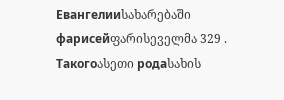Евангелииსახარებაში фарисейფარისეველმა 329 . Такогоასეთი родаსახის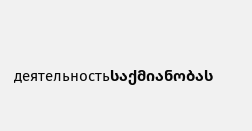деятельностьსაქმიანობას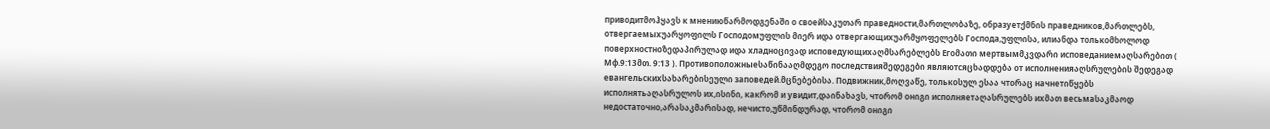приводитმოჰყავს к мнениюწარმოდგენაში о своейსაკუთარ праведности,მართლობაზე, образуетქმნის праведников,მართლებს, отвергаемыхუარყოფილს Господомუფლის მიერ иდა отвергающихუარმყოფელებს Господа,უფლისა, илиანდა толькоმხოლოდ поверхностноზედაპირულად иდა хладноცივად исповедующихაღმსარებლებს Егоმათი мертвымმკვდარი исповеданиемაღსარებით ( Мф.9:13მთ. 9:13 ). Противоположныеსაწინააღმდეგო последствияშედეგები являютсяცხადდება от исполненияაღსრულების შედეგად евангельскихსახარებისეული заповедей.მცნებებისა. Подвижник,მოღვაწე, толькоსულ ესაა чтоრაც начнетიწყებს исполнятьაღასრულოს их,ისინი, какრომ и увидит,დაინახავს, чтоრომ онიგი исполняетაღასრულებს ихმათ весьмаსაკმაოდ недостаточно,არასაკმარისად, нечисто,უწმინდურად, чтоრომ онიგი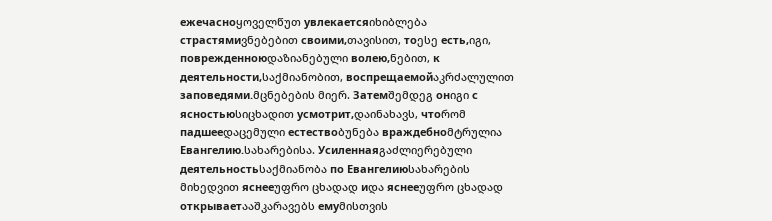ежечасноყოველწუთ увлекаетсяიხიბლება страстямиვნებებით своими,თავისით, тоესე есть,იგი, поврежденноюდაზიანებული волею,ნებით, к деятельности,საქმიანობით, воспрещаемойაკრძალულით заповедями.მცნებების მიერ. Затемშემდეგ онიგი с ясностьюსიცხადით усмотрит,დაინახავს, чтоრომ падшееდაცემული естествоბუნება враждебноმტრულია Евангелию.სახარებისა. Усиленнаяგაძლიერებული деятельностьსაქმიანობა по Евангелиюსახარების მიხედვით яснееუფრო ცხადად иდა яснееუფრო ცხადად открываетააშკარავებს емуმისთვის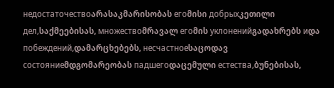недостаточествоარასაკმარისობას егоმისი добрыхკეთილი дел,საქმეებისას, множествоმრავალ егоმის уклоненийგადახრებს иდა побеждений,დამარცხებებს, несчастноеსაცოდავ состояниеმდგომარეობას падшегоდაცემული естества,ბუნებისას,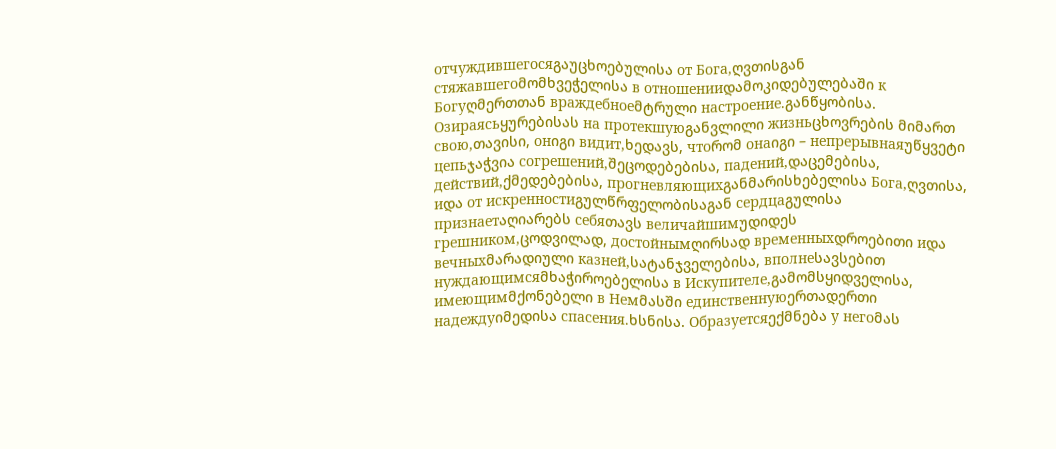отчуждившегосяგაუცხოებულისა от Бога,ღვთისგან стяжавшегоმომხვეჭელისა в отношенииდამოკიდებულებაში к Богуღმერთთან враждебноеმტრული настроение.განწყობისა. Озираясьყურებისას на протекшуюგანვლილი жизньცხოვრების მიმართ свою,თავისი, онიგი видит,ხედავს, чтоრომ онаიგი – непрерывнаяუწყვეტი цепьჯაჭვია согрешений,შეცოდებებისა, падений,დაცემებისა, действий,ქმედებებისა, прогневляющихგანმარისხებელისა Бога,ღვთისა, иდა от искренностиგულწრფელობისაგან сердцаგულისა признаетაღიარებს себяთავს величайшимუდიდეს грешником,ცოდვილად, достойнымღირსად временныхდროებითი иდა вечныхმარადიული казней,სატანჯველებისა, вполнеსავსებით нуждающимсяმხაჭიროებელისა в Искупителе,გამომსყიდველისა, имеющимმქონებელი в Немმასში единственнуюერთადერთი надеждуიმედისა спасения.ხსნისა. Образуетсяექმნება у негоმას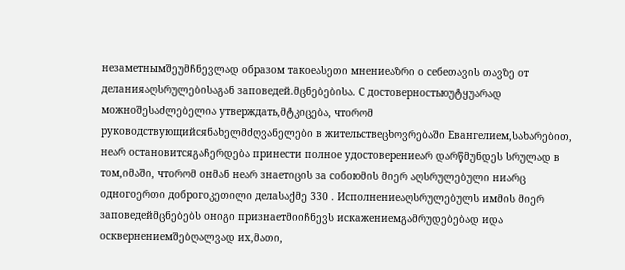незаметнымშეუმჩნევლად образом такоеასეთი мнениеაზრი о себеთავის თავზე от деланияაღსრულებისაგან заповедей.მცნებებისა. С достоверностьюუტყუარად можноშესაძლებელია утверждать,მტკიცება, чтоრომ руководствующийсяნახელმძღვანელები в жительствеცხოვრებაში Евангелием,სახარებით, неარ остановитсяგაჩერდება принести полное удостоверениеარ დარწმუნდეს სრულად в том,იმაში, чтоრომ онმან неარ знаетიცის за собоюმის მიერ აღსრულებული ниარც одногоერთი доброгоკეთილი делаსაქმე 330 . Исполнениеაღსრულებულს имმის მიერ заповедейმცნებებს онიგი признаетმიიჩნევს искажениемგამრუდებებად иდა осквернениемშებღალვად их,მათი,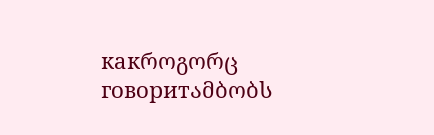какროგორც говоритამბობს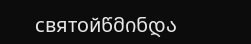святойწმინდა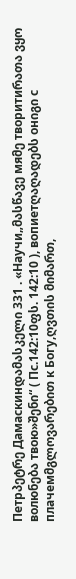Петрპეტრე Дамаскинდამასკელი 331 . «Научи„მასწავე мяმე творитиრათა ვყო волюნება твою»შენი“ ( Пс.142:10ფს. 142:10 ), вопиетღაღადებს онიგი с плачемმგლოვარებით к Богу,ღვთის მიმართ,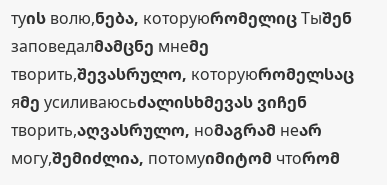туის волю,ნება, которуюრომელიც Тыშენ заповедалმამცნე мнеმე творить,შევასრულო, которуюრომელსაც яმე усиливаюсьძალისხმევას ვიჩენ творить,აღვასრულო, ноმაგრამ неარ могу,შემიძლია, потомуიმიტომ чтоრომ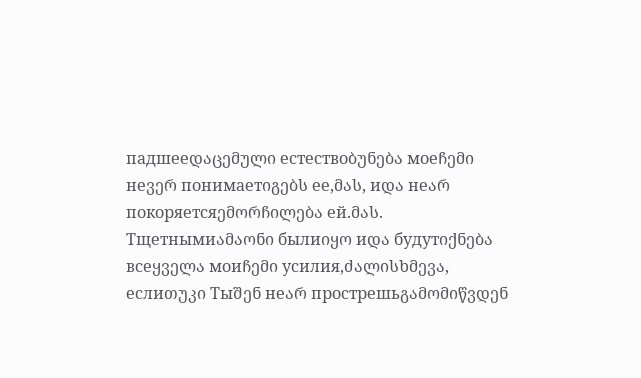падшееდაცემული естествоბუნება моеჩემი неვერ понимаетიგებს ее,მას, иდა неარ покоряетсяემორჩილება ей.მას. Тщетнымиამაონი былиიყო иდა будутიქნება всеყველა моиჩემი усилия,ძალისხმევა, еслиთუკი Тыშენ неარ прострешьგამომიწვდენ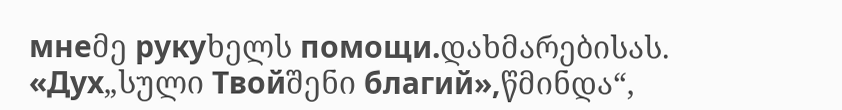мнеმე рукуხელს помощи.დახმარებისას. «Дух„სული Твойშენი благий»,წმინდა“,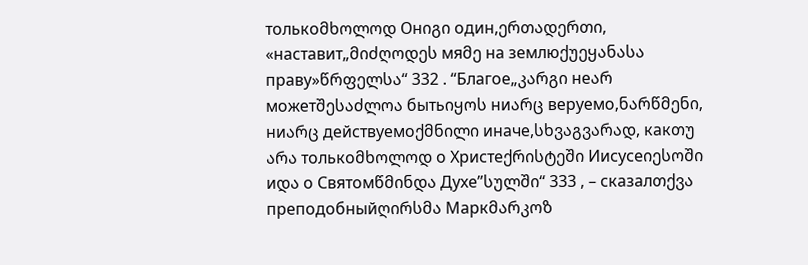толькоმხოლოდ Онიგი один,ერთადერთი, «наставит„მიძღოდეს мяმე на землюქუეყანასა праву»წრფელსა“ 332 . “Благое„კარგი неარ можетშესაძლოა бытьიყოს ниარც веруемо,ნარწმენი, ниარც действуемоქმნილი иначе,სხვაგვარად, какთუ არა толькоმხოლოდ о Христеქრისტეში Иисусеიესოში иდა о Святомწმინდა Духе”სულში“ 333 , – сказалთქვა преподобныйღირსმა Маркმარკოზ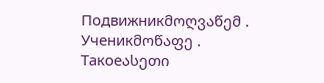Подвижникმოღვაწემ .
Ученикმოწაფე . Такоеასეთი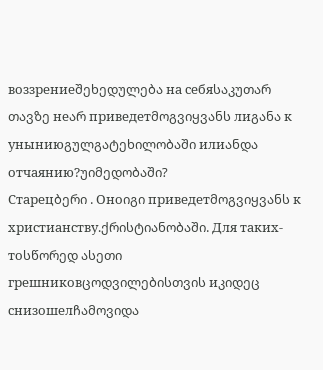воззрениеშეხედულება на себяსაკუთარ თავზე неარ приведетმოგვიყვანს лиგანა к уныниюგულგატეხილობაში илиანდა отчаянию?უიმედობაში?
Старецბერი . Оноიგი приведетმოგვიყვანს к христианству.ქრისტიანობაში. Для таких-тоსწორედ ასეთი грешниковცოდვილებისთვის иკიდეც снизошелჩამოვიდა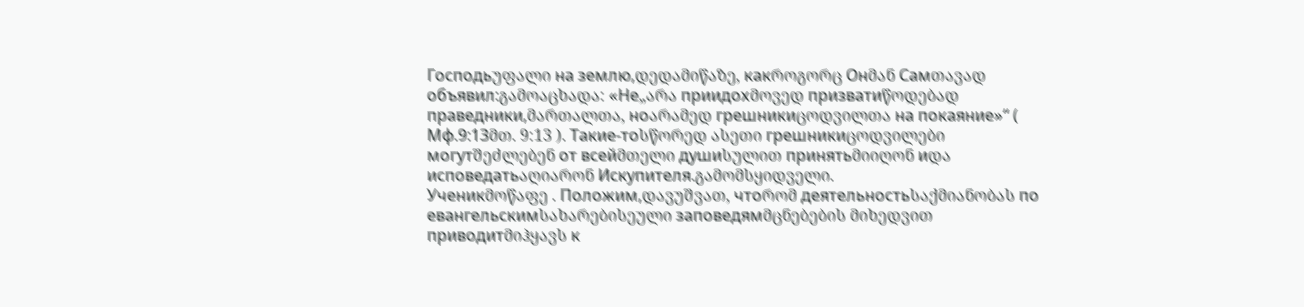Господьუფალი на землю,დედამიწაზე, какროგორც Онმან Самთავად объявил:გამოაცხადა: «Не„არა приидохმოვედ призватиწოდებად праведники,მართალთა, ноარამედ грешникиცოდვილთა на покаяние»“ ( Мф.9:13მთ. 9:13 ). Такие-тоსწორედ ასეთი грешникиცოდვილები могутშეძლებენ от всейმთელი душиსულით принятьმიიღონ иდა исповедатьაღიარონ Искупителя.გამომსყიდველი.
Ученикმოწაფე . Положим,დავუშვათ, чтоრომ деятельностьსაქმიანობას по евангельскимსახარებისეული заповедямმცნებების მიხედვით приводитმიჰყავს к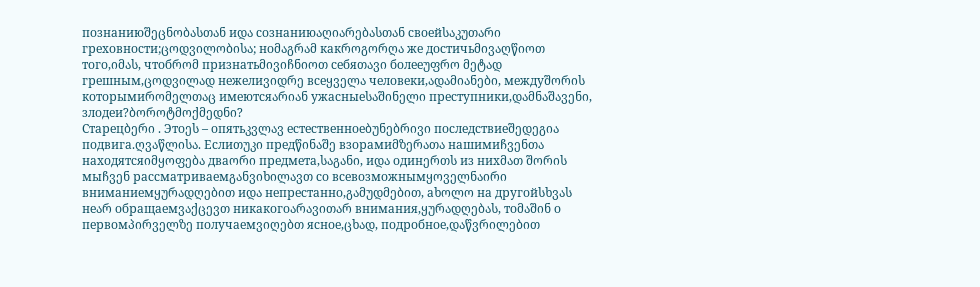познаниюშეცნობასთან иდა сознаниюაღიარებასთან своейსაკუთარი греховности;ცოდვილობისა; ноმაგრამ какროგორღა же достичьმივაღწიოთ того,იმას, чтобრომ признатьმივიჩნიოთ себяთავი болееუფრო მეტად грешным,ცოდვილად нежелиვიდრე всеყველა человеки,ადამიანები, междуშორის которымиრომელთაც имеютсяარიან ужасныеსაშინელი преступники,დამნაშავენი, злодеи?ბოროტმოქმედნი?
Старецბერი . Этоეს – опятьკვლავ естественноеბუნებრივი последствиеშედეგია подвига.ღვაწლისა. Еслиთუკი предწინაშე взорамиმზერათა нашимиჩვენთა находятсяიმყოფება дваორი предмета,საგანი, иდა одинერთს из нихმათ შორის мыჩვენ рассматриваемგანვიხილავთ со всевозможнымყოველნაირი вниманиемყურადღებით иდა непрестанно,გამუდმებით, аხოლო на другойსხვას неარ обращаемვაქცევთ никакогоარავითარ внимания,ყურადღებას, тоმაშინ о первомპირველზე получаемვიღებთ ясное,ცხად, подробное,დაწვრილებით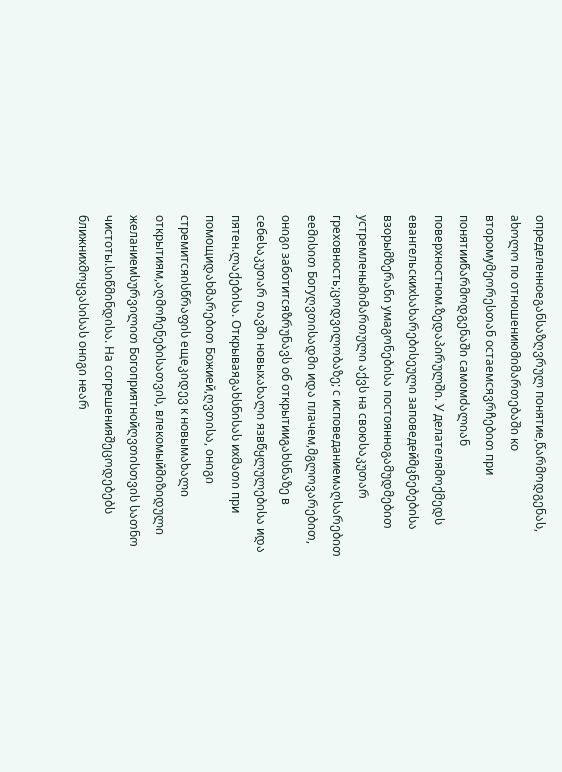определенноеგანსაზღვრულ понятие,წარმოდგენას, аხოლო по отношениюმიმართებაში ко второмуმეორესთან остаемсяვრჩებით при понятииწარმოდგენაში самомძალიან поверхностном.ზედაპირულში. У делателяმოქმედს евангельскихსახარებისეული заповедейმცნებებისა взорыმზერანი умаგონებისა постоянноგამუდმებით устремленыმიმართული აქვს на своюსაკუთარ греховность;ცოდვილობაზე; с исповеданиемაღსარებით ееმისით Богуღვთისადმი иდა плачем,მგლოვარებით, онიგი заботитсяზრუნავს об открытииგახსნაზე в себеსაკუთარ თავში новыхახალი язвწყლულებისა иდა пятен.ლაქებისა. Открываяგახსნისას ихმათი при помощиდახმარებით Божией,ღვთისა, онიგი стремитсяისწრაფის ещеკიდევ к новымახალი открытиям,აღმოჩენებისათვის, влекомыйმიზიდული желаниемსურვილით Богоприятнойღვთისთვის სათნო чистоты.სიწმინდისა. На согрешенияშეცოდებებს ближнихმოყვასისას онიგი неარ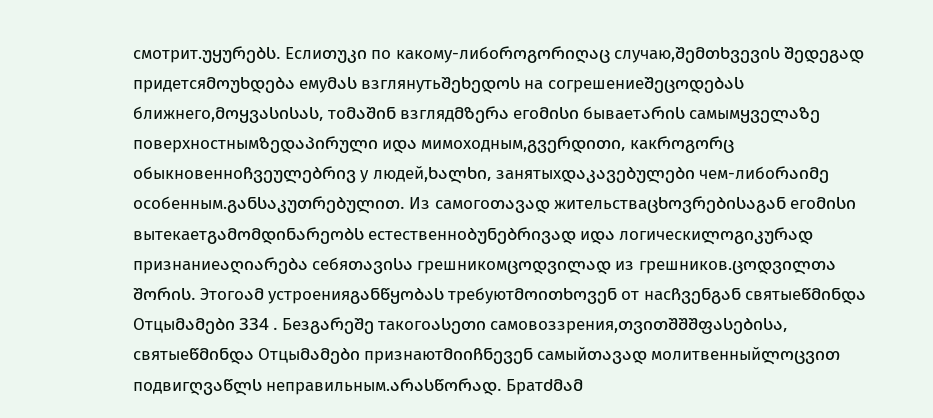смотрит.უყურებს. Еслиთუკი по какому-либоროგორიღაც случаю,შემთხვევის შედეგად придетсяმოუხდება емуმას взглянутьშეხედოს на согрешениеშეცოდებას ближнего,მოყვასისას, тоმაშინ взглядმზერა егоმისი бываетარის самымყველაზე поверхностнымზედაპირული иდა мимоходным,გვერდითი, какროგორც обыкновенноჩვეულებრივ у людей,ხალხი, занятыхდაკავებულები чем-либоრაიმე особенным.განსაკუთრებულით. Из самогоთავად жительстваცხოვრებისაგან егоმისი вытекаетგამომდინარეობს естественноბუნებრივად иდა логическиლოგიკურად признаниеაღიარება себяთავისა грешникомცოდვილად из грешников.ცოდვილთა შორის. Этогоამ устроенияგანწყობას требуютმოითხოვენ от насჩვენგან святыеწმინდა Отцыმამები 334 . Безგარეშე такогоასეთი самовоззрения,თვითშშშფასებისა, святыеწმინდა Отцыმამები признаютმიიჩნევენ самыйთავად молитвенныйლოცვით подвигღვაწლს неправильным.არასწორად. Братძმამ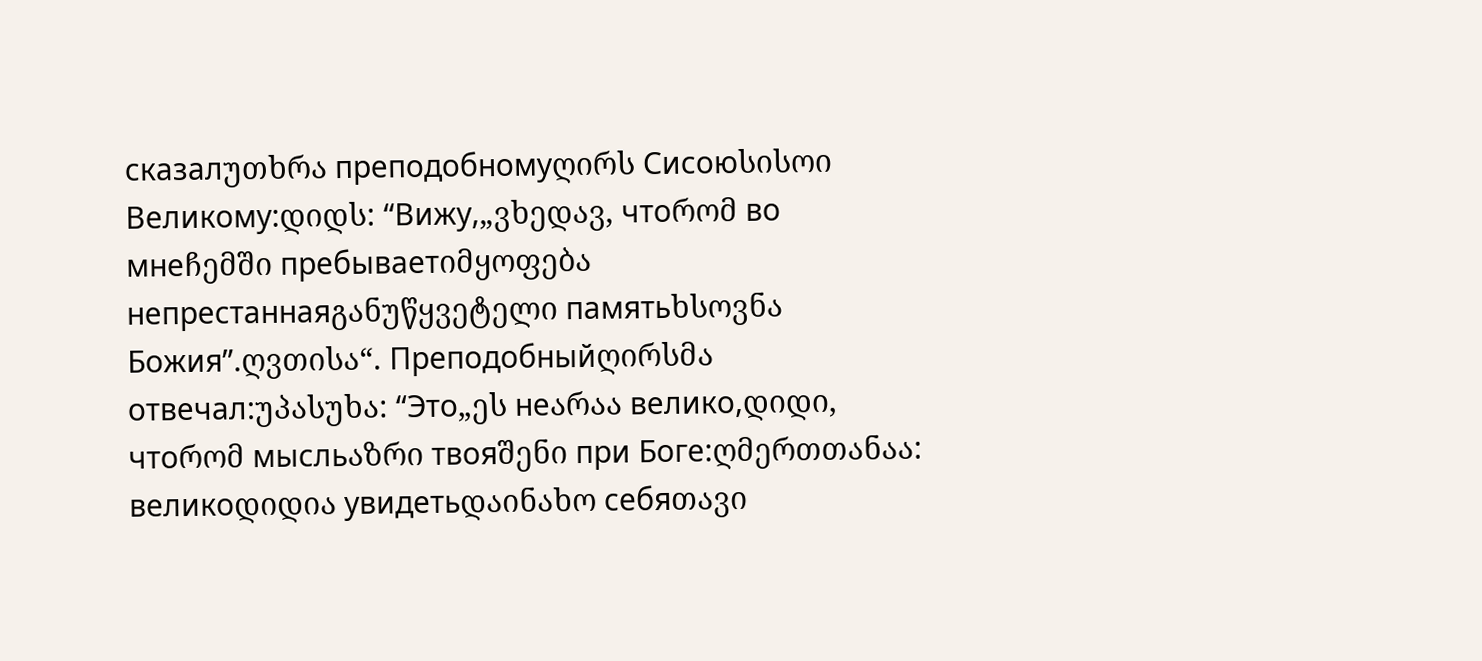сказалუთხრა преподобномуღირს Сисоюსისოი Великому:დიდს: “Вижу,„ვხედავ, чтоრომ во мнеჩემში пребываетიმყოფება непрестаннаяგანუწყვეტელი памятьხსოვნა Божия”.ღვთისა“. Преподобныйღირსმა отвечал:უპასუხა: “Это„ეს неარაა велико,დიდი, чтоრომ мысльაზრი твояშენი при Боге:ღმერთთანაა: великоდიდია увидетьდაინახო себяთავი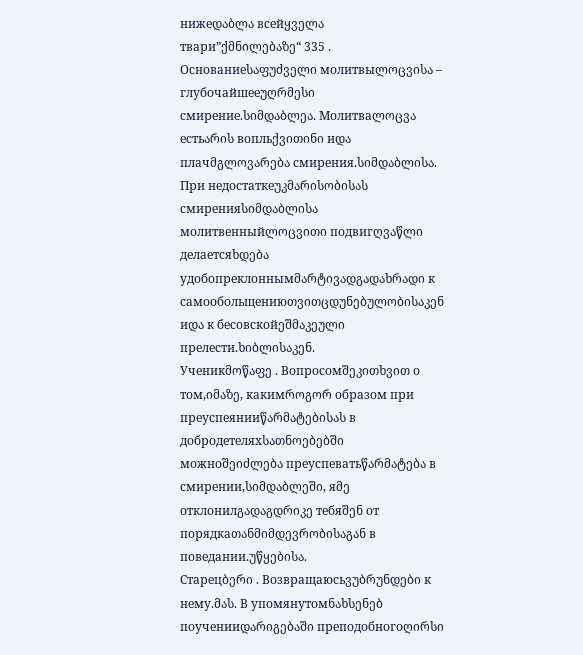нижеდაბლა всейყველა твари”ქმნილებაზე“ 335 . Основаниеსაფუძველი молитвыლოცვისა – глубочайшееუღრმესი смирение.სიმდაბლეა. Молитваლოცვა естьარის вопльქვითინი иდა плачმგლოვარება смирения.სიმდაბლისა. При недостаткеუკმარისობისას смиренияსიმდაბლისა молитвенныйლოცვითი подвигღვაწლი делаетсяხდება удобопреклоннымმარტივადგადახრადი к самообольщениюთვითცდუნებულობისაკენ иდა к бесовскойეშმაკეული прелести.ხიბლისაკენ.
Ученикმოწაფე . Вопросомშეკითხვით о том,იმაზე, какимროგორ образом при преуспеянииწარმატებისას в добродетеляхსათნოებებში можноშეიძლება преуспеватьწარმატება в смирении,სიმდაბლეში, яმე отклонилგადაგდრიკე тебяშენ от порядкаთანმიმდევრობისაგან в поведании.უწყებისა.
Старецბერი . Возвращаюсьვუბრუნდები к нему.მას. В упомянутомნახსენებ поученииდარიგებაში преподобногоღირსი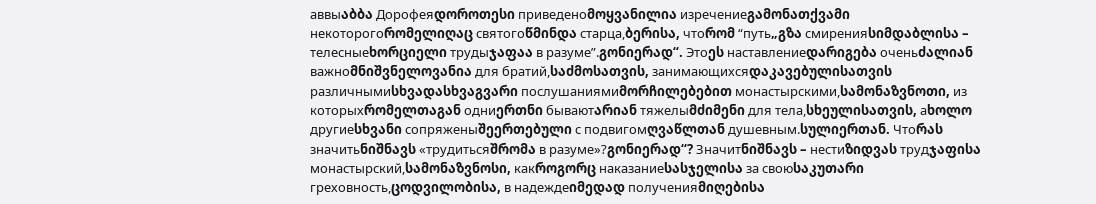аввыაბბა Дорофеяდოროთესი приведеноმოყვანილია изречениеგამონათქვამი некоторогоრომელიღაც святогоწმინდა старца,ბერისა, чтоრომ “путь„გზა смиренияსიმდაბლისა – телесныеხორციელი трудыჯაფაა в разуме”.გონიერად“. Этоეს наставлениеდარიგება оченьძალიან важноმნიშვნელოვანია для братий,საძმოსათვის, занимающихсяდაკავებულისათვის различнымиსხვადასხვაგვარი послушаниямиმორჩილებებით монастырскими,სამონაზვნოთი, из которыхრომელთაგან одниერთნი бываютარიან тяжелыმძიმენი для тела,სხეულისათვის, аხოლო другиеსხვანი сопряженыშეერთებული с подвигомღვაწლთან душевным.სულიერთან. Чтоრას значитьნიშნავს «трудитьсяშრომა в разуме»?გონიერად“? Значитნიშნავს – нестиზიდვას трудჯაფისა монастырский,სამონაზვნოსი, какროგორც наказаниеსასჯელისა за своюსაკუთარი греховность,ცოდვილობისა, в надеждеიმედად полученияმიღებისა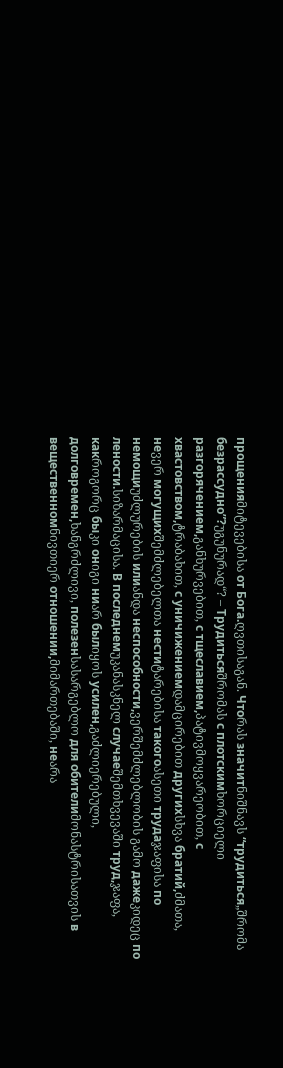прощенияმიტევებისა от Бога.ღვთისაგან. Чтоრას значитნიშნავს “трудиться„შრომა безрассудно”?უგუნურად“? – Трудитьсяშრომას с плотскимხორციელი разгорячением,განხურვებით, с тщеславием,პატივმოყვარეობით, с хвастовством,ტრაბახით, с уничижениемდამცირებით другихსხვა братий,ძმათა, неვერ могущихშემძლებელთა нестиტარებისა такогоასეთი трудаჯაფისა по немощиუძლურების илиანდა неспособности,ვერშემძლებლობის გამო дажеკიდეც по лености.სიზარმაცისა. В последнемუკანასკნელ случаеშემთხვევაში труд,ჯაფა, какროგორც быკი онიგი ниარ былიყოს усилен,გაძლიერებული, долговремен,ხანგრძლივი, полезенსასარგებლო для обителиმონასტრისათვის в вещественномნივთიერ отношении,მიმართებაში, неარა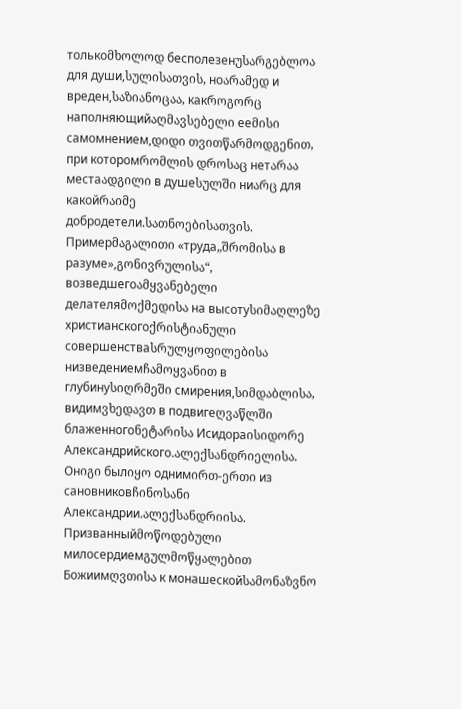толькоმხოლოდ бесполезенუსარგებლოა для души,სულისათვის, ноარამედ и вреден,საზიანოცაა, какროგორც наполняющийაღმავსებელი ееმისი самомнением,დიდი თვითწარმოდგენით, при которомრომლის დროსაც нетარაა местаადგილი в душеსულში ниარც для какойრაიმე добродетели.სათნოებისათვის. Примерმაგალითი «труда„შრომისა в разуме»,გონივრულისა“, возведшегоამყვანებელი делателяმოქმედისა на высотуსიმაღლეზე христианскогоქრისტიანული совершенстваსრულყოფილებისა низведениемჩამოყვანით в глубинуსიღრმეში смирения,სიმდაბლისა, видимვხედავთ в подвигеღვაწლში блаженногоნეტარისა Исидораისიდორე Александрийского.ალექსანდრიელისა. Онიგი былიყო однимირთ-ერთი из сановниковჩინოსანი Александрии.ალექსანდრიისა. Призванныйმოწოდებული милосердиемგულმოწყალებით Божиимღვთისა к монашескойსამონაზვნო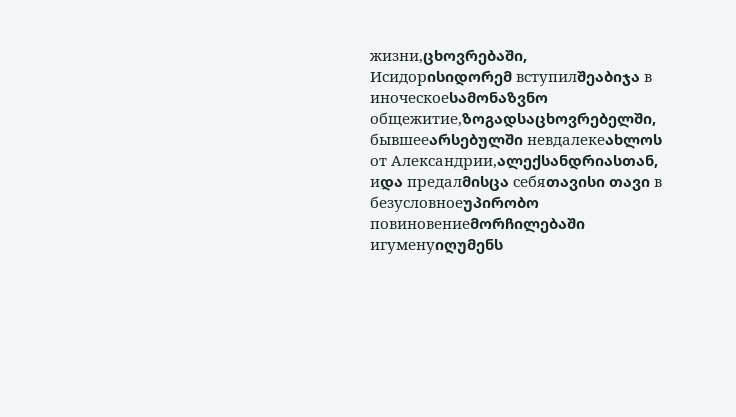жизни,ცხოვრებაში, Исидорისიდორემ вступилშეაბიჯა в иноческоеსამონაზვნო общежитие,ზოგადსაცხოვრებელში, бывшееარსებულში невдалекеახლოს от Александрии,ალექსანდრიასთან, иდა предалმისცა себяთავისი თავი в безусловноеუპირობო повиновениеმორჩილებაში игуменуიღუმენს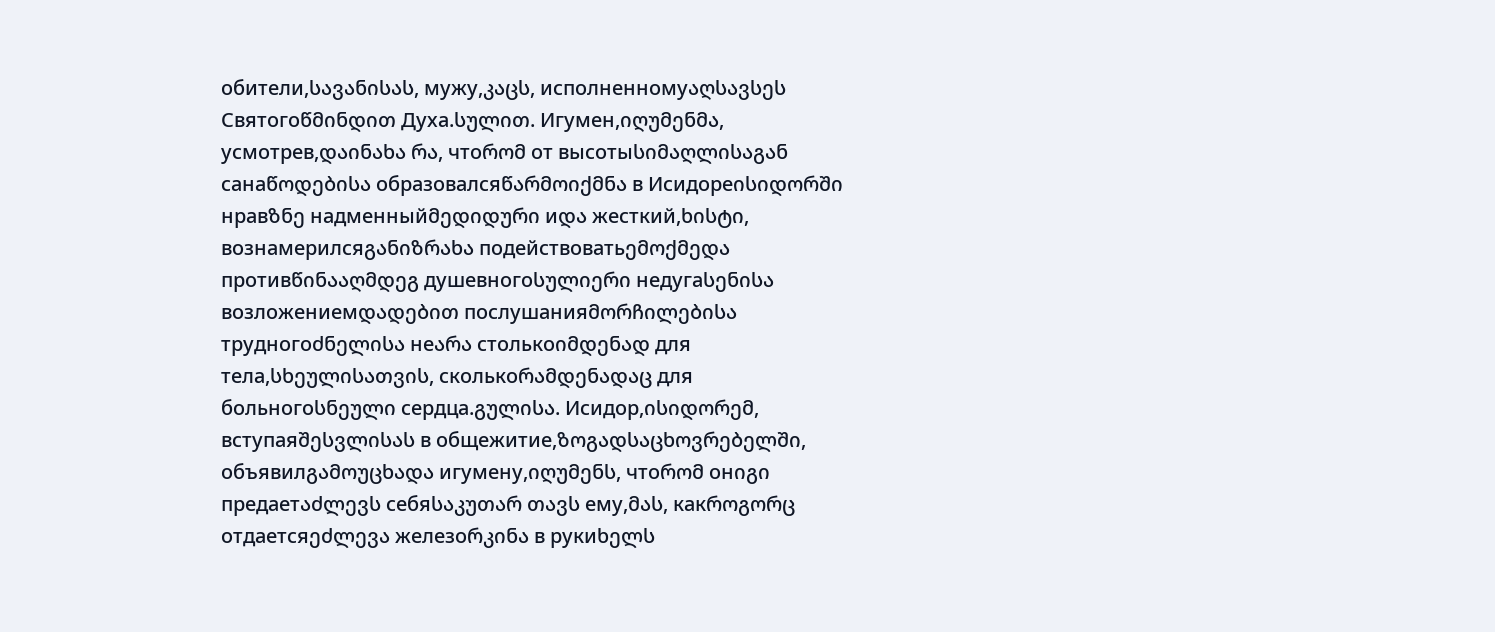обители,სავანისას, мужу,კაცს, исполненномуაღსავსეს Святогоწმინდით Духа.სულით. Игумен,იღუმენმა, усмотрев,დაინახა რა, чтоრომ от высотыსიმაღლისაგან санаწოდებისა образовалсяწარმოიქმნა в Исидореისიდორში нравზნე надменныйმედიდური иდა жесткий,ხისტი, вознамерилсяგანიზრახა подействоватьემოქმედა противწინააღმდეგ душевногоსულიერი недугаსენისა возложениемდადებით послушанияმორჩილებისა трудногоძნელისა неარა столькоიმდენად для тела,სხეულისათვის, сколькоრამდენადაც для больногоსნეული сердца.გულისა. Исидор,ისიდორემ, вступаяშესვლისას в общежитие,ზოგადსაცხოვრებელში, объявилგამოუცხადა игумену,იღუმენს, чтоრომ онიგი предаетაძლევს себяსაკუთარ თავს ему,მას, какროგორც отдаетсяეძლევა железоრკინა в рукиხელს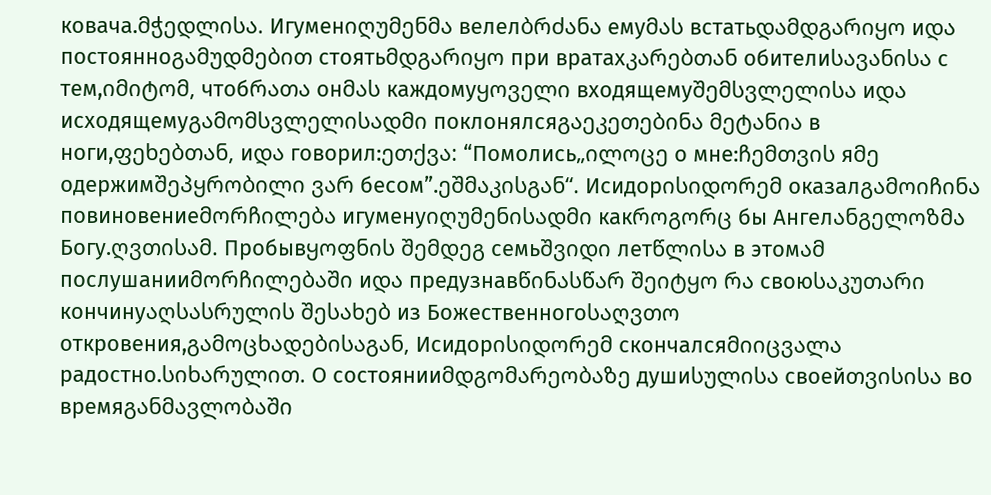ковача.მჭედლისა. Игуменიღუმენმა велелბრძანა емуმას встатьდამდგარიყო иდა постоянноგამუდმებით стоятьმდგარიყო при вратахკარებთან обителиსავანისა с тем,იმიტომ, чтобრათა онმას каждомуყოველი входящемуშემსვლელისა иდა исходящемуგამომსვლელისადმი поклонялсяგაეკეთებინა მეტანია в ноги,ფეხებთან, иდა говорил:ეთქვა: “Помолись„ილოცე о мне:ჩემთვის яმე одержимშეპყრობილი ვარ бесом”.ეშმაკისგან“. Исидорისიდორემ оказалგამოიჩინა повиновениеმორჩილება игуменуიღუმენისადმი какროგორც бы Ангелანგელოზმა Богу.ღვთისამ. Пробывყოფნის შემდეგ семьშვიდი летწლისა в этомამ послушанииმორჩილებაში иდა предузнавწინასწარ შეიტყო რა своюსაკუთარი кончинуაღსასრულის შესახებ из Божественногоსაღვთო откровения,გამოცხადებისაგან, Исидорისიდორემ скончалсяმიიცვალა радостно.სიხარულით. О состоянииმდგომარეობაზე душиსულისა своейთვისისა во времяგანმავლობაში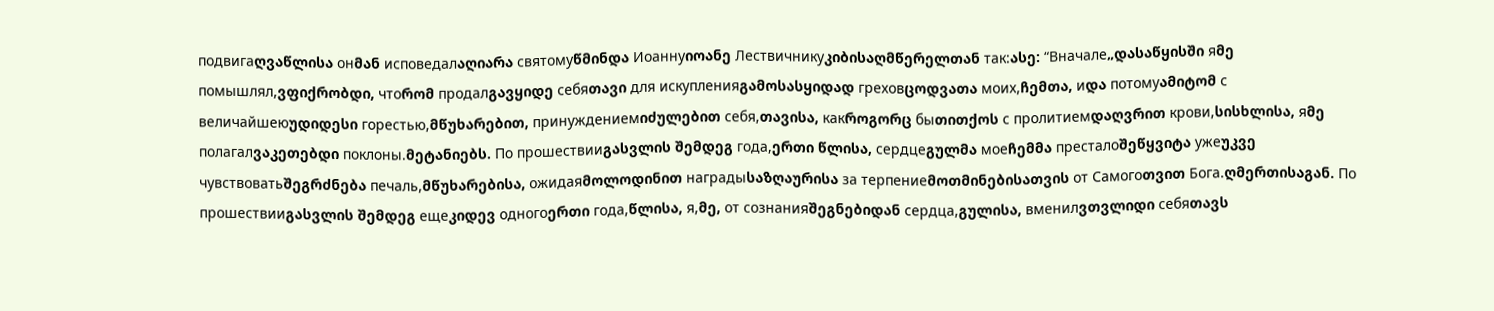подвигаღვაწლისა онმან исповедалაღიარა святомуწმინდა Иоаннуიოანე Лествичникуკიბისაღმწერელთან так:ასე: “Вначале„დასაწყისში яმე помышлял,ვფიქრობდი, чтоრომ продалგავყიდე себяთავი для искупленияგამოსასყიდად греховცოდვათა моих,ჩემთა, иდა потомуამიტომ с величайшеюუდიდესი горестью,მწუხარებით, принуждениемიძულებით себя,თავისა, какროგორც быთითქოს с пролитиемდაღვრით крови,სისხლისა, яმე полагалვაკეთებდი поклоны.მეტანიებს. По прошествииგასვლის შემდეგ года,ერთი წლისა, сердцеგულმა моеჩემმა престалоშეწყვიტა ужеუკვე чувствоватьშეგრძნება печаль,მწუხარებისა, ожидаяმოლოდინით наградыსაზღაურისა за терпениеმოთმინებისათვის от Самогоთვით Бога.ღმერთისაგან. По прошествииგასვლის შემდეგ ещеკიდევ одногоერთი года,წლისა, я,მე, от сознанияშეგნებიდან сердца,გულისა, вменилვთვლიდი себяთავს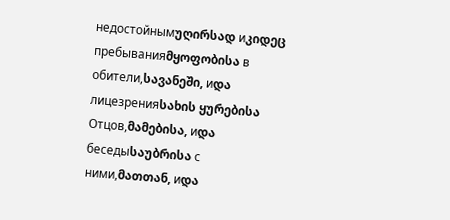недостойнымუღირსად иკიდეც пребыванияმყოფობისა в обители,სავანეში, иდა лицезренияსახის ყურებისა Отцов,მამებისა, иდა беседыსაუბრისა с ними,მათთან, иდა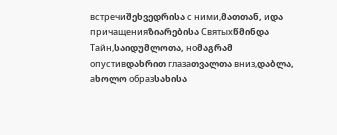встречиშეხვედრისა с ними,მათთან, иდა причащенияზიარებისა Святыхწმინდა Тайн,საიდუმლოთა, ноმაგრამ опустивდახრით глазаთვალთა вниз,დაბლა, аხოლო образსახისა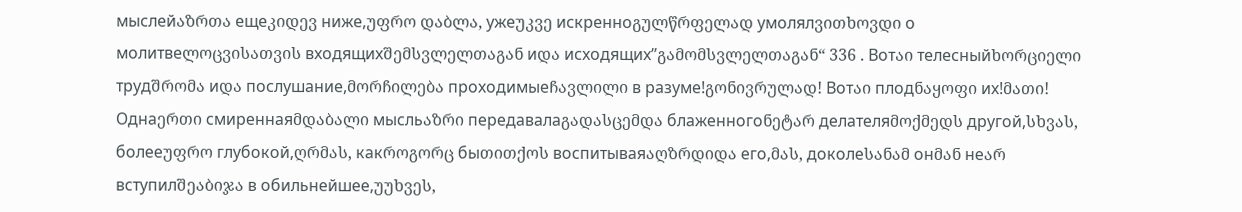мыслейაზრთა ещеკიდევ ниже,უფრო დაბლა, ужеუკვე искренноგულწრფელად умолялვითხოვდი о молитвеლოცვისათვის входящихშემსვლელთაგან иდა исходящих”გამომსვლელთაგან“ 336 . Вотაი телесныйხორციელი трудშრომა иდა послушание,მორჩილება проходимыеჩავლილი в разуме!გონივრულად! Вотაი плодნაყოფი их!მათი! Однаერთი смиреннаяმდაბალი мысльაზრი передавалаგადასცემდა блаженногоნეტარ делателяმოქმედს другой,სხვას, болееუფრო глубокой,ღრმას, какროგორც быთითქოს воспитываяაღზრდიდა его,მას, доколеსანამ онმან неარ вступилშეაბიჯა в обильнейшее,უუხვეს,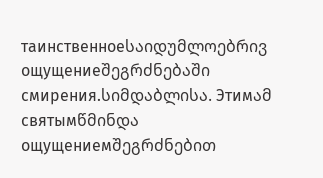таинственноеსაიდუმლოებრივ ощущениеშეგრძნებაში смирения.სიმდაბლისა. Этимამ святымწმინდა ощущениемშეგრძნებით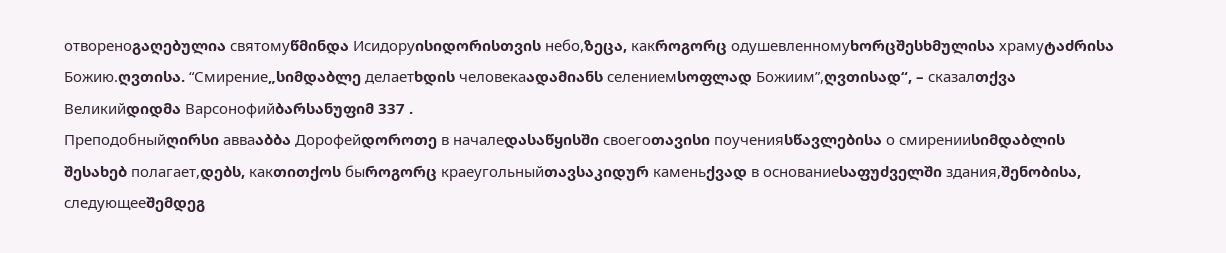отвореноგაღებულია святомуწმინდა Исидоруისიდორისთვის небо,ზეცა, какროგორც одушевленномуხორცშესხმულისა храмуტაძრისა Божию.ღვთისა. “Смирение„სიმდაბლე делаетხდის человекаადამიანს селениемსოფლად Божиим”,ღვთისად“, – сказалთქვა Великийდიდმა Варсонофийბარსანუფიმ 337 .
Преподобныйღირსი авваაბბა Дорофейდოროთე в началеდასაწყისში своегоთავისი поученияსწავლებისა о смиренииსიმდაბლის შესახებ полагает,დებს, какთითქოს быროგორც краеугольныйთავსაკიდურ каменьქვად в основаниеსაფუძველში здания,შენობისა, следующееშემდეგ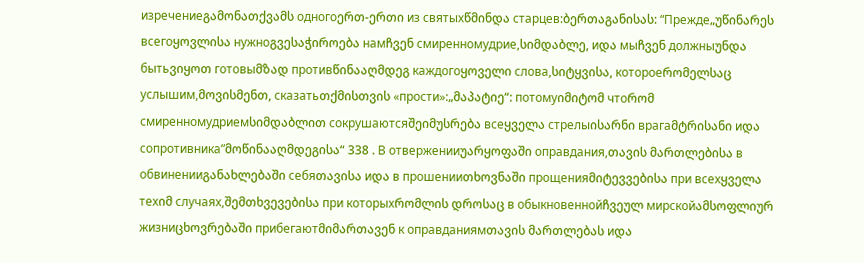изречениеგამონათქვამს одногоერთ-ერთი из святыхწმინდა старцев:ბერთაგანისას: “Прежде„უწინარეს всегоყოვლისა нужноგვესაჭიროება намჩვენ смиренномудрие,სიმდაბლე, иდა мыჩვენ должныუნდა бытьვიყოთ готовыმზად противწინააღმდეგ каждогоყოველი слова,სიტყვისა, котороеრომელსაც услышим,მოვისმენთ, сказатьთქმისთვის «прости»:„მაპატიე“: потомуიმიტომ чтоრომ смиренномудриемსიმდაბლით сокрушаютсяშეიმუსრება всеყველა стрелыისარნი врагаმტრისანი иდა сопротивника”მოწინააღმდეგისა“ 338 . В отверженииუარყოფაში оправдания,თავის მართლებისა в обвиненииგანახლებაში себяთავისა иდა в прошенииთხოვნაში прощенияმიტევვებისა при всехყველა техიმ случаях,შემთხვევებისა при которыхრომლის დროსაც в обыкновеннойჩვეულ мирскойამსოფლიურ жизниცხოვრებაში прибегаютმიმართავენ к оправданиямთავის მართლებას иდა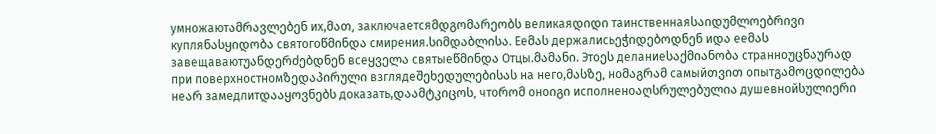умножаютამრავლებენ их,მათ, заключаетсяმდგომარეობს великаяდიდი таинственнаяსაიდუმლოებრივი купляნასყიდობა святогоწმინდა смирения.სიმდაბლისა. Ееმას держалисьეჭიდებოდნენ иდა ееმას завещаваютუანდერძებდნენ всеყველა святыеწმინდა Отцы.მამანი. Этоეს деланиеსაქმიანობა странноუცნაურად при поверхностномზედაპირული взглядеშეხედულებისას на него,მასზე, ноმაგრამ самыйთვით опытგამოცდილება неარ замедлитდააყოვნებს доказать,დაამტკიცოს, чтоრომ оноიგი исполненоაღსრულებულია душевнойსულიერი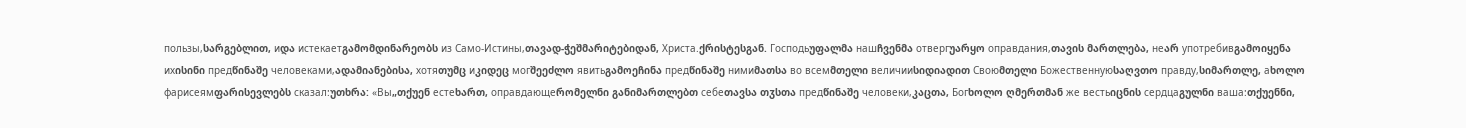пользы,სარგებლით, иდა истекаетგამომდინარეობს из Само-Истины,თავად-ჭეშმარიტებიდან, Христа.ქრისტესგან. Господьუფალმა нашჩვენმა отвергუარყო оправдания,თავის მართლება, неარ употребивგამოიყენა ихისინი предწინაშე человеками,ადამიანებისა, хотяთუმც иკიდეც могშეეძლო явитьგამოეჩინა предწინაშე нимиმათსა во всемმთელი величииსიდიადით Своюმთელი Божественнуюსაღვთო правду,სიმართლე, аხოლო фарисеямფარისევლებს сказал:უთხრა: «Вы„თქუენ естеხართ, оправдающеრომელნი განიმართლებთ себеთავსა თჳსთა предწინაშე человеки,კაცთა, Богხოლო ღმერთმან же вестьიცნის сердцаგულნი ваша:თქუენნი,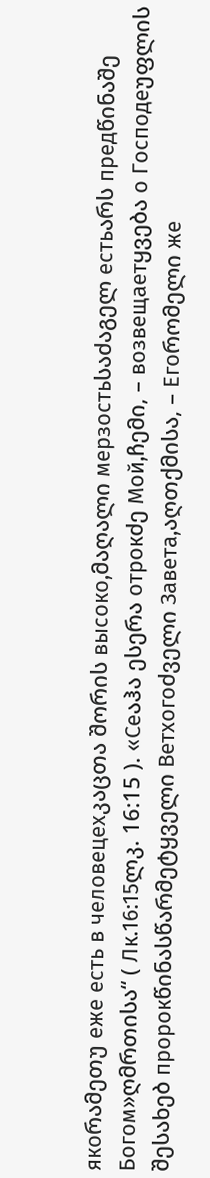якоრამეთუ еже есть в человецехკაცთა შორის высоко,მაღალი мерзостьსაძაგელ естьარს предწინაშე Богом»ღმრთისა“ ( Лк.16:15ლკ. 16:15 ). «Сеაჰა ესერა отрокძე Мой,ჩემი, – возвещаетყვება о Господеუფლის შესახებ пророкწინასწარმეტყველი Ветхогоძველი Завета,აღთქმისა, – Егоრომელი же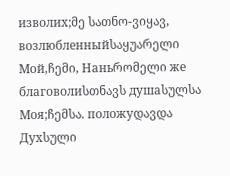изволих;მე სათნო-ვიყავ, возлюбленныйსაყუარელი Мой,ჩემი, Наньრომელი же благоволиსთნავს душаსულსა Моя;ჩემსა. положуდავდა Духსული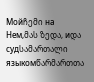Мойჩემი на Нем,მას ზედა, иდა судსამართალი языкомწარმართთა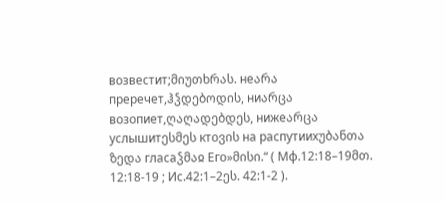возвестит;მიუთხრას. неარა преречет,ჰჴდებოდის, ниარცა возопиет,ღაღადებდეს, нижеარცა услышитესმეს ктоვის на распутиихუბანთა ზედა гласаჴმაჲ Его»მისი.“ ( Мф.12:18–19მთ. 12:18-19 ; Ис.42:1–2ეს. 42:1-2 ).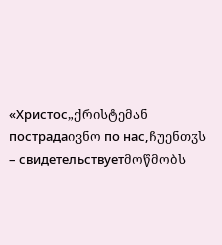«Христос„ქრისტემან пострадаივნო по нас,ჩუენთჳს – свидетельствуетმოწმობს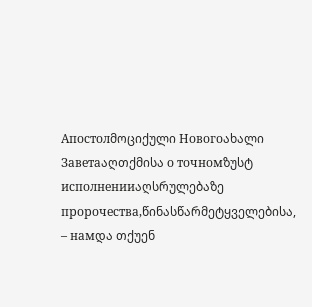Апостолმოციქული Новогоახალი Заветаაღთქმისა о точномზუსტ исполненииაღსრულებაზე пророчества,წინასწარმეტყველებისა, – намდა თქუენ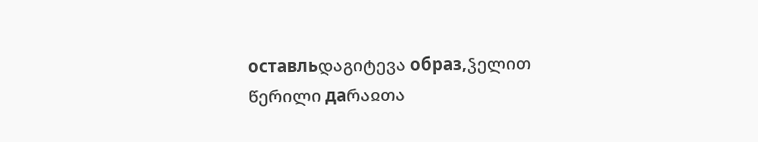оставльდაგიტევა образ,ჴელით წერილი даრაჲთა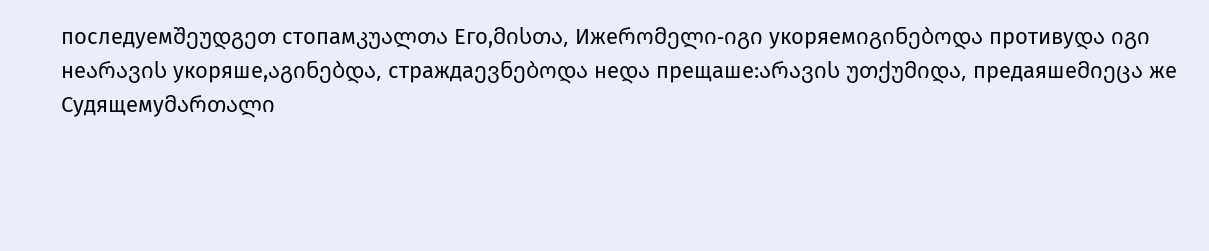последуемშეუდგეთ стопамკუალთა Его,მისთა, Ижеრომელი-იგი укоряемიგინებოდა противуდა იგი неარავის укоряше,აგინებდა, страждаევნებოდა неდა прещаше:არავის უთქუმიდა, предаяшеმიეცა же Судящемуმართალი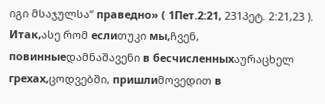იგი მსაჯულსა“ праведно» ( 1Пет.2:21, 231პეტ. 2:21,23 ). Итак,ასე რომ еслиთუკი мы,ჩვენ, повинныеდამნაშავენი в бесчисленныхაურაცხელ грехах,ცოდვებში, пришлиმოვედით в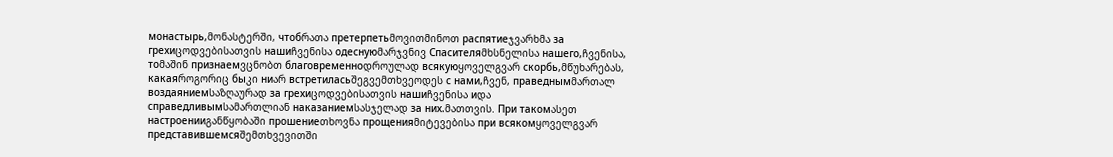монастырь,მონასტერში, чтобრათა претерпетьმოვითმინოთ распятиеჯვარხმა за грехиცოდვებისათვის нашиჩვენისა одеснуюმარჯვნივ Спасителяმხსნელისა нашего,ჩვენისა, тоმაშინ признаемვცნობთ благовременноდროულად всякуюყოველგვარ скорбь,მწუხარებას, какаяროგორიც быკი ниარ встретиласьშეგვემთხვეოდეს с нами,ჩვენ, праведнымმართალ воздаяниемსაზღაურად за грехиცოდვებისათვის нашиჩვენისა иდა справедливымსამართლიან наказаниемსასჯელად за них.მათთვის. При такомასეთ настроенииგანწყობაში прошениеთხოვნა прощенияმიტევებისა при всякомყოველგვარ представившемсяშემთხვევითში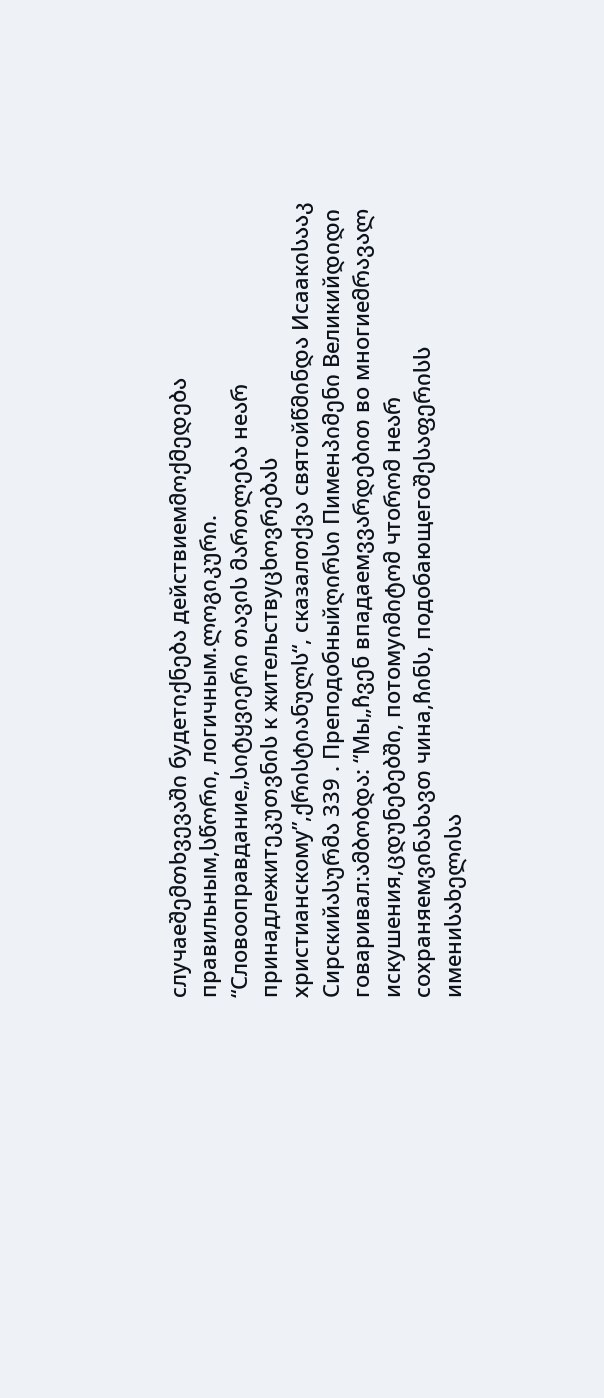случаеშემთხვევაში будетიქნება действиемმოქმედება правильным,სწორი, логичным.ლოგიკური. “Словооправдание„სიტყვიერი თავის მართლება неარ принадлежитეკუთვნის к жительствуცხოვრებას христианскому”,ქრისტიანულს“, сказалთქვა святойწმინდა Исаакისააკ Сирскийასურმა 339 . Преподобныйღირსი Пименპიმენი Великийდიდი говаривал:ამბობდა: “Мы„ჩვენ впадаемვვარდებით во многиеმრავალ искушения,ცდუნებებში, потомуიმიტომ чтоრომ неარ сохраняемვინახავთ чина,ჩინს, подобающегоშესაფერისს имениსახელისა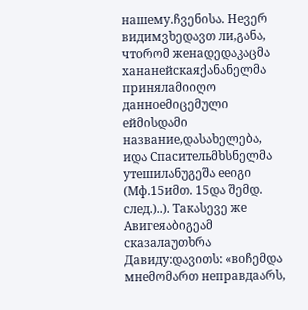нашему.ჩვენისა. Неვერ видимვხედავთ ли,განა, чтоრომ женаდედაკაცმა хананейскаяქანანელმა принялаმიიღო данноеმიცემული ейმისდამი название,დასახელება, иდა Спасительმხსნელმა утешилანუგეშა ееიგი (Мф.15иმთ. 15და შემდ. след.)..). Такასევე же Авигеяაბიგეამ сказалаუთხრა Давиду:დავითს: «воჩემდა мнеმომართ неправдаარს,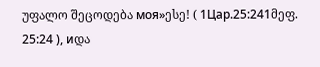უფალო შეცოდება моя»ესე! ( 1Цар.25:241მეფ. 25:24 ), иდა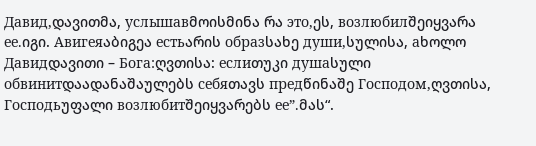Давид,დავითმა, услышавმოისმინა რა это,ეს, возлюбилშეიყვარა ее.იგი. Авигеяაბიგეა естьარის образსახე души,სულისა, аხოლო Давидდავითი – Бога:ღვთისა: еслиთუკი душаსული обвинитდაადანაშაულებს себяთავს предწინაშე Господом,ღვთისა, Господьუფალი возлюбитშეიყვარებს ее”.მას“.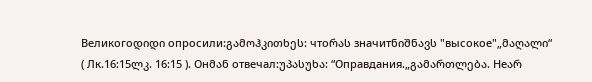Великогоდიდი опросили:გამოჰკითხეს: чтоრას значитნიშნავს "высокое"„მაღალი“ ( Лк.16:15ლკ. 16:15 ). Онმან отвечал:უპასუხა: “Оправдания.„გამართლება. Неარ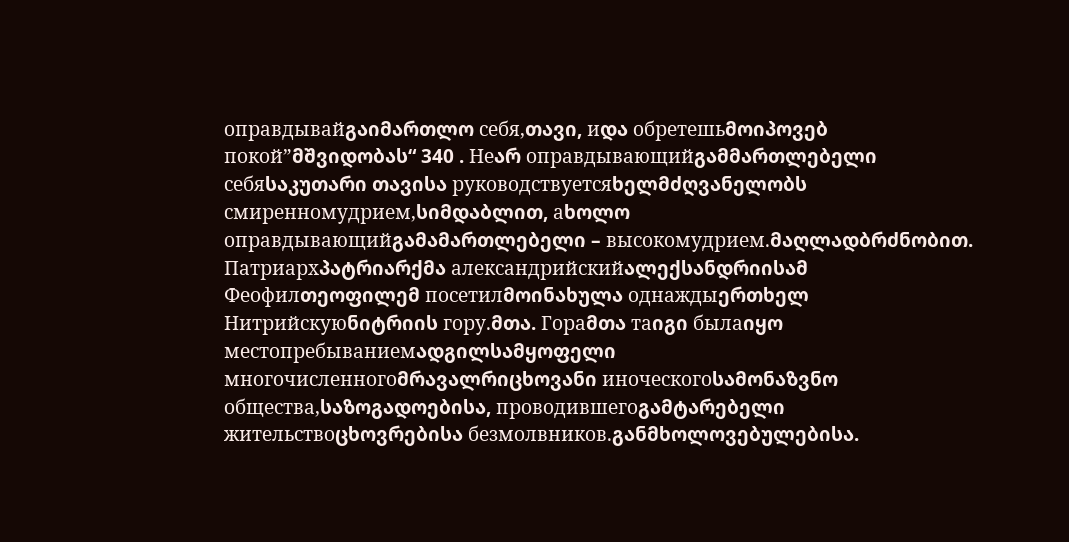оправдывайგაიმართლო себя,თავი, иდა обретешьმოიპოვებ покой”მშვიდობას“ 340 . Неარ оправдывающийგამმართლებელი себяსაკუთარი თავისა руководствуетсяხელმძღვანელობს смиренномудрием,სიმდაბლით, аხოლო оправдывающийგამამართლებელი – высокомудрием.მაღლადბრძნობით. Патриархპატრიარქმა александрийскийალექსანდრიისამ Феофилთეოფილემ посетилმოინახულა однаждыერთხელ Нитрийскуюნიტრიის гору.მთა. Гораმთა таიგი былаიყო местопребываниемადგილსამყოფელი многочисленногоმრავალრიცხოვანი иноческогоსამონაზვნო общества,საზოგადოებისა, проводившегоგამტარებელი жительствоცხოვრებისა безмолвников.განმხოლოვებულებისა.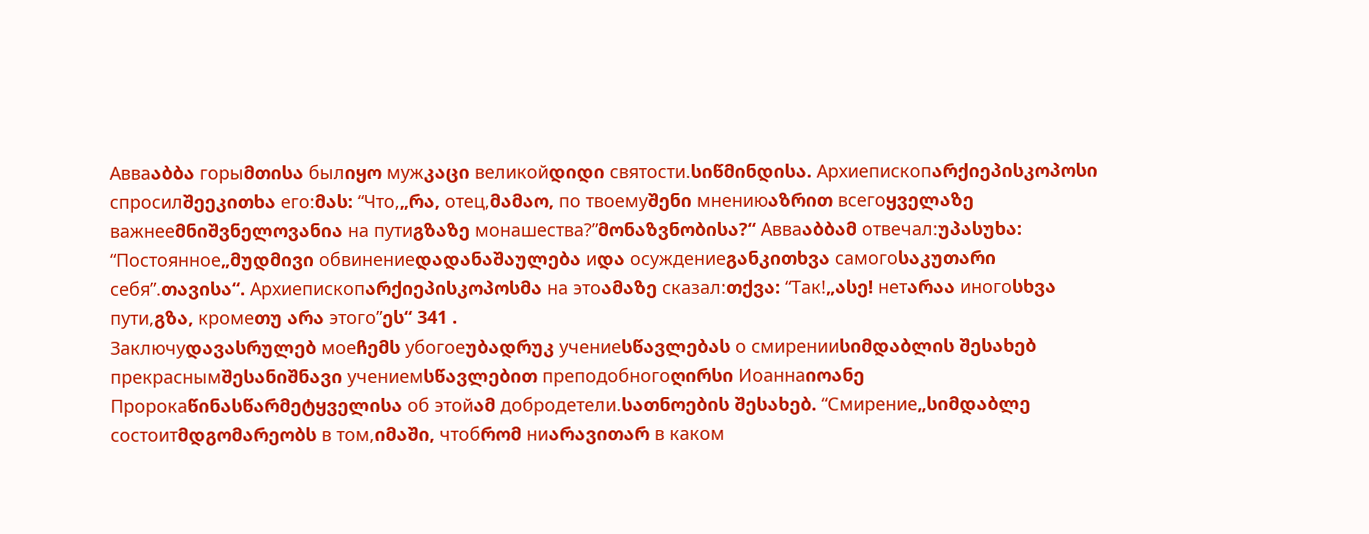Авваაბბა горыმთისა былიყო мужკაცი великойდიდი святости.სიწმინდისა. Архиепископარქიეპისკოპოსი спросилშეეკითხა его:მას: “Что,„რა, отец,მამაო, по твоемуშენი мнениюაზრით всегоყველაზე важнееმნიშვნელოვანია на путиგზაზე монашества?”მონაზვნობისა?“ Авваაბბამ отвечал:უპასუხა: “Постоянное„მუდმივი обвинениеდადანაშაულება иდა осуждениеგანკითხვა самогоსაკუთარი себя”.თავისა“. Архиепископარქიეპისკოპოსმა на этоამაზე сказал:თქვა: “Так!„ასე! нетარაა иногоსხვა пути,გზა, кромеთუ არა этого”ეს“ 341 .
Заключуდავასრულებ моеჩემს убогоеუბადრუკ учениеსწავლებას о смиренииსიმდაბლის შესახებ прекраснымშესანიშნავი учениемსწავლებით преподобногоღირსი Иоаннаიოანე Пророкаწინასწარმეტყველისა об этойამ добродетели.სათნოების შესახებ. “Смирение„სიმდაბლე состоитმდგომარეობს в том,იმაში, чтобრომ ниარავითარ в каком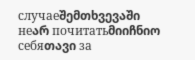случаеშემთხვევაში неარ почитатьმიიჩნიო себяთავი за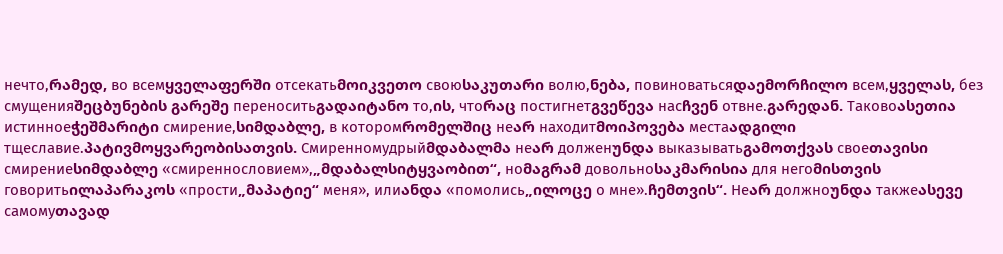нечто,რამედ, во всемყველაფერში отсекатьმოიკვეთო своюსაკუთარი волю,ნება, повиноватьсяდაემორჩილო всем,ყველას, без смущенияშეცბუნების გარეშე переноситьგადაიტანო то,ის, чтоრაც постигнетგვეწევა насჩვენ отвне.გარედან. Таковоასეთია истинноеჭეშმარიტი смирение,სიმდაბლე, в которомრომელშიც неარ находитმოიპოვება местаადგილი тщеславие.პატივმოყვარეობისათვის. Смиренномудрыйმდაბალმა неარ долженუნდა выказыватьგამოთქვას своеთავისი смирениеსიმდაბლე «смиреннословием»,„მდაბალსიტყვაობით“, ноმაგრამ довольноსაკმარისია для негоმისთვის говоритьილაპარაკოს «прости„მაპატიე“ меня», илиანდა «помолись„ილოცე о мне».ჩემთვის“. Неარ должноუნდა такжеასევე самомуთავად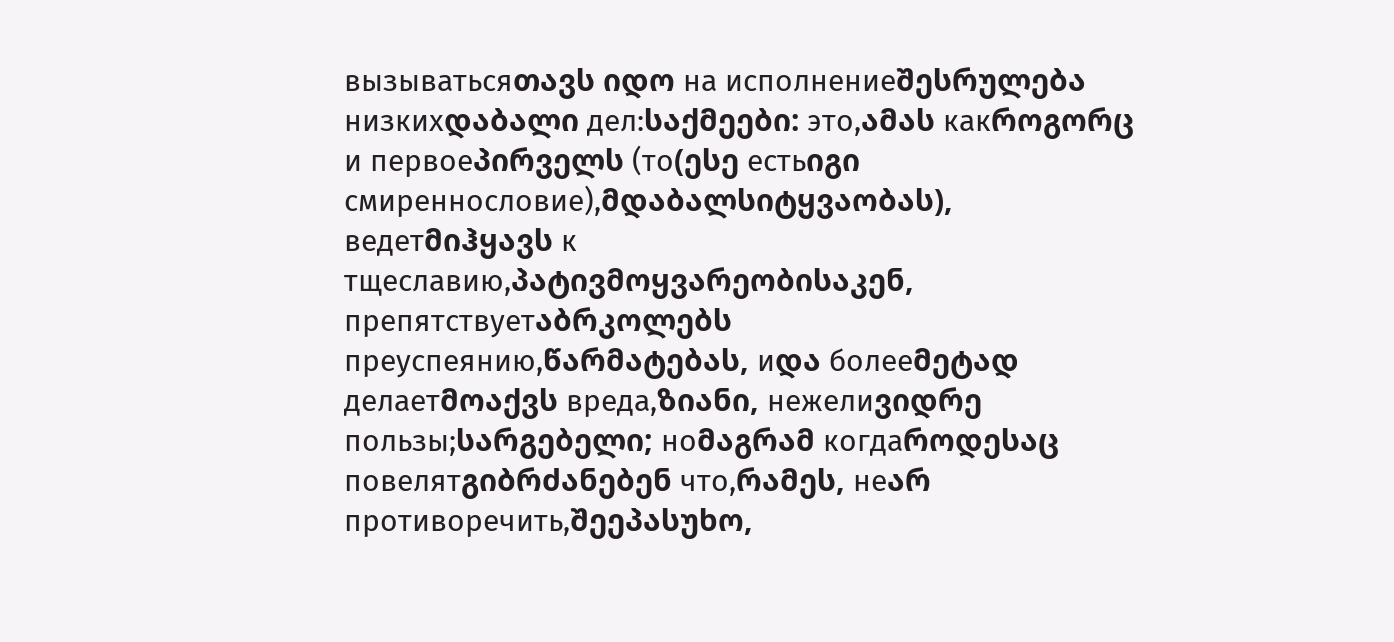вызыватьсяთავს იდო на исполнениеშესრულება низкихდაბალი дел:საქმეები: это,ამას какროგორც и первоеპირველს (то(ესე естьიგი смиреннословие),მდაბალსიტყვაობას), ведетმიჰყავს к тщеславию,პატივმოყვარეობისაკენ, препятствуетაბრკოლებს преуспеянию,წარმატებას, иდა болееმეტად делаетმოაქვს вреда,ზიანი, нежелиვიდრე пользы;სარგებელი; ноმაგრამ когдаროდესაც повелятგიბრძანებენ что,რამეს, неარ противоречить,შეეპასუხო,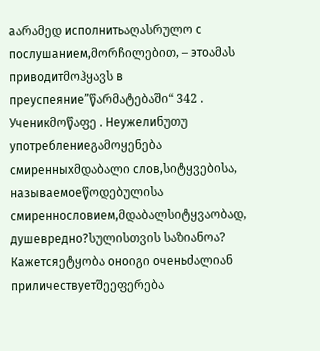аარამედ исполнитьაღასრულო с послушанием,მორჩილებით, – этоამას приводитმოჰყავს в преуспеяние”წარმატებაში“ 342 .
Ученикმოწაფე . Неужелиნუთუ употреблениеგამოყენება смиренныхმდაბალი слов,სიტყვებისა, называемоеწოდებულისა смиреннословием,მდაბალსიტყვაობად, душевредно?სულისთვის საზიანოა? Кажетсяეტყობა оноიგი оченьძალიან приличествуетშეეფერება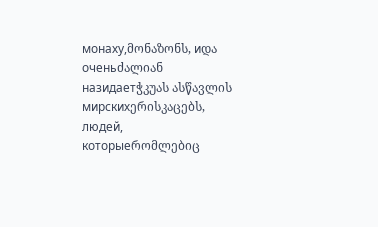монаху,მონაზონს, иდა оченьძალიან назидаетჭკუას ასწავლის мирскихერისკაცებს, людей, которыеრომლებიც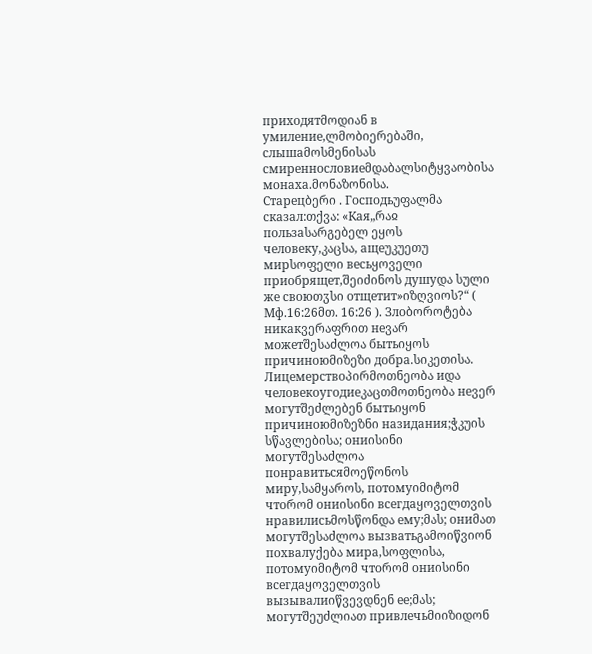приходятმოდიან в умиление,ლმობიერებაში, слышаმოსმენისას смиреннословиеმდაბალსიტყვაობისა монаха.მონაზონისა.
Старецბერი . Господьუფალმა сказал:თქვა: «Кая„რაჲ пользаსარგებელ ეყოს человеку,კაცსა, ащеუკუეთუ мирსოფელი весьყოველი приобрящет,შეიძინოს душуდა სული же своюთჳსი отщетит»იზღვიოს?“ ( Мф.16:26მთ. 16:26 ). Злоბოროტება никакვერაფრით неვარ можетშესაძლოა бытьიყოს причиноюმიზეზი добра.სიკეთისა. Лицемерствоპირმოთნეობა иდა человекоугодиеკაცთმოთნეობა неვერ могутშეძლებენ бытьიყონ причиноюმიზეზნი назидания;ჭკუის სწავლებისა; ониისინი могутშესაძლოა понравитьсяმოეწონოს миру,სამყაროს, потомуიმიტომ чтоრომ ониისინი всегдаყოველთვის нравилисьმოსწონდა ему;მას; ониმათ могутშესაძლოა вызватьგამოიწვიონ похвалуქება мира,სოფლისა, потомуიმიტომ чтоრომ ониისინი всегдаყოველთვის вызывалиიწვევდნენ ее;მას; могутშეუძლიათ привлечьმიიზიდონ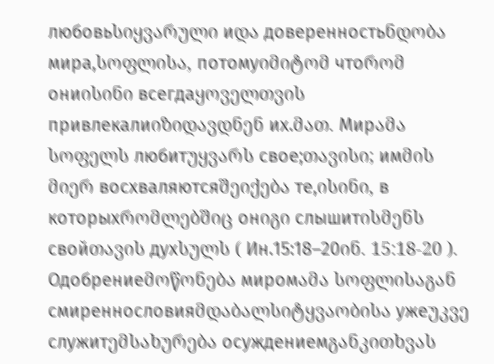любовьსიყვარული иდა доверенностьნდობა мира,სოფლისა, потомуიმიტომ чтоრომ ониისინი всегдаყოველთვის привлекалиიზიდავდნენ их.მათ. Мирამა სოფელს любитუყვარს свое;თავისი; имმის მიერ восхваляютсяშეიქება те,ისინი, в которыхრომლებშიც онიგი слышитისმენს свойთავის духსულს ( Ин.15:18–20ინ. 15:18-20 ). Одобрениеმოწონება миромამა სოფლისაგან смиреннословияმდაბალსიტყვაობისა ужеუკვე служитემსახურება осуждениемგანკითხვას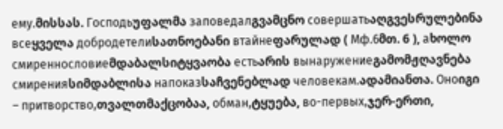ему.მისსას. Господьუფალმა заповедалგვამცნო совершатьაღგვესრულებინა всеყველა добродетелиსათნოებანი втайнеფარულად ( Мф.6მთ. 6 ), аხოლო смиреннословиеმდაბალსიტყვაობა естьარის вынаружениеგამომჟღავნება смиренияსიმდაბლისა напоказსაჩვენებლად человекам.ადამიანთა. Оноიგი – притворство,თვალთმაქცობაა, обман,ტყუება, во-первых,ჯერ-ერთი,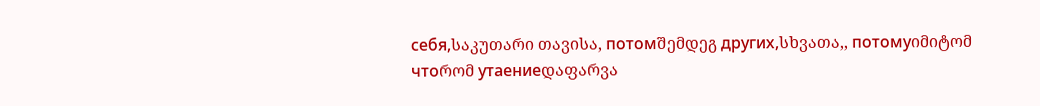себя,საკუთარი თავისა, потомშემდეგ других,სხვათა,, потомуიმიტომ чтоრომ утаениеდაფარვა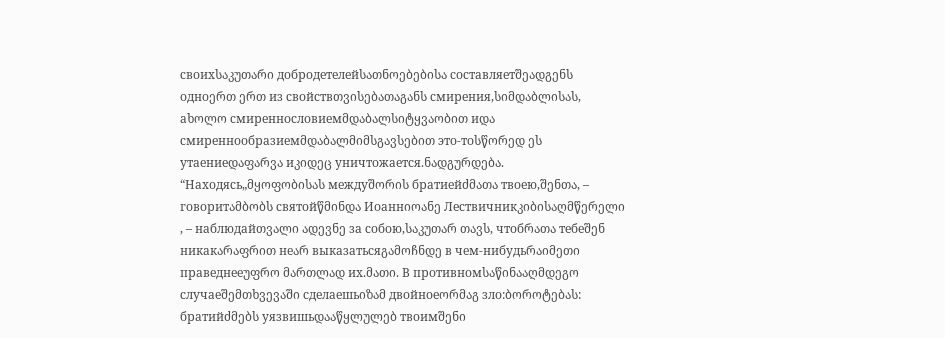своихსაკუთარი добродетелейსათნოებებისა составляетშეადგენს одноერთ ერთ из свойствთვისებათაგანს смирения,სიმდაბლისას, аხოლო смиреннословиемმდაბალსიტყვაობით иდა смиреннообразиемმდაბალმიმსგავსებით это-тоსწორედ ეს утаениеდაფარვა иკიდეც уничтожается.ნადგურდება. “Находясь„მყოფობისას междуშორის братиейძმათა твоею,შენთა, – говоритამბობს святойწმინდა Иоаннიოანე Лествичникკიბისაღმწერელი , – наблюдайთვალი ადევნე за собою,საკუთარ თავს, чтобრათა тебеშენ никакარაფრით неარ выказатьсяგამოჩნდე в чем-нибудьრაიმეთი праведнееუფრო მართლად их.მათი. В противномსაწინააღმდეგო случаеშემთხვევაში сделаешьიზამ двойноеორმაგ зло:ბოროტებას: братийძმებს уязвишьდააწყლულებ твоимშენი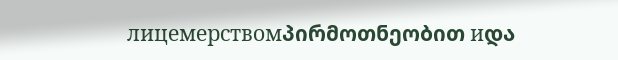лицемерствомპირმოთნეობით иდა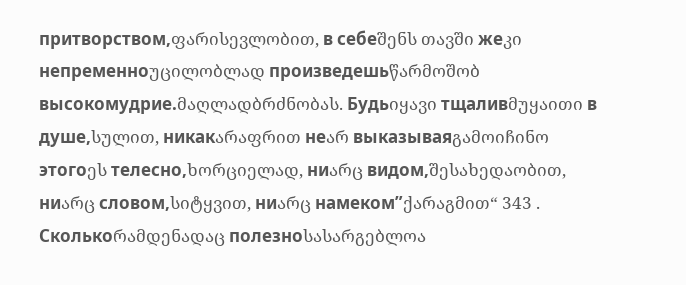притворством,ფარისევლობით, в себеშენს თავში жеკი непременноუცილობლად произведешьწარმოშობ высокомудрие.მაღლადბრძნობას. Будьიყავი тщаливმუყაითი в душе,სულით, никакარაფრით неარ выказываяგამოიჩინო этогоეს телесно,ხორციელად, ниარც видом,შესახედაობით, ниარც словом,სიტყვით, ниარც намеком”ქარაგმით“ 343 . Сколькоრამდენადაც полезноსასარგებლოა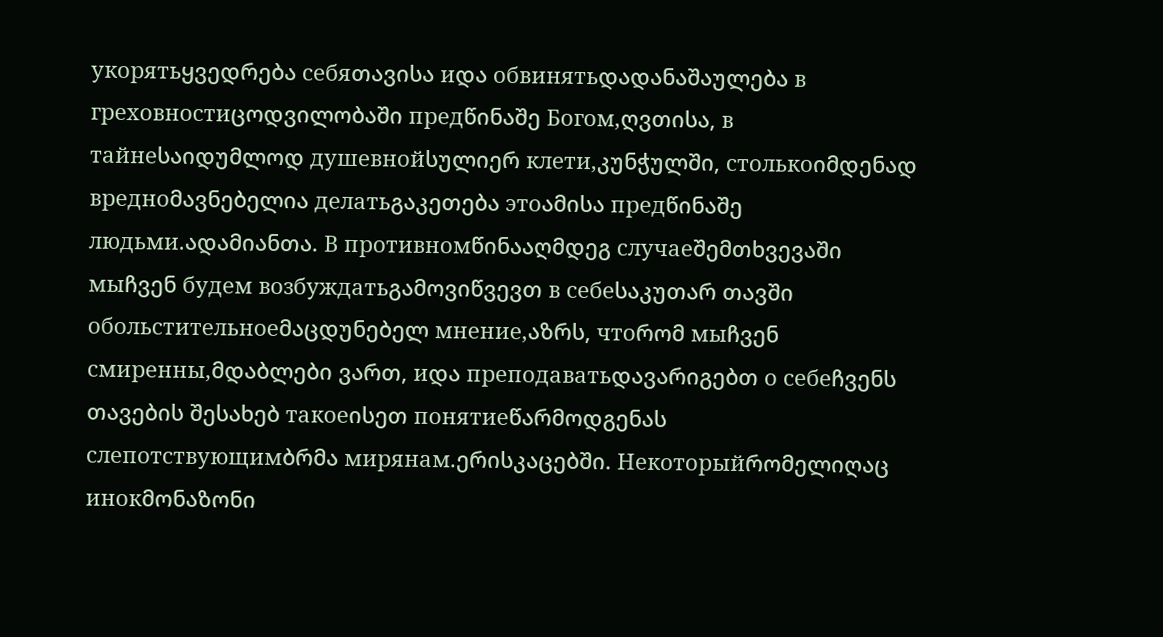укорятьყვედრება себяთავისა иდა обвинятьდადანაშაულება в греховностиცოდვილობაში предწინაშე Богом,ღვთისა, в тайнеსაიდუმლოდ душевнойსულიერ клети,კუნჭულში, столькоიმდენად вредноმავნებელია делатьგაკეთება этоამისა предწინაშე людьми.ადამიანთა. В противномწინააღმდეგ случаеშემთხვევაში мыჩვენ будем возбуждатьგამოვიწვევთ в себеსაკუთარ თავში обольстительноеმაცდუნებელ мнение,აზრს, чтоრომ мыჩვენ смиренны,მდაბლები ვართ, иდა преподаватьდავარიგებთ о себеჩვენს თავების შესახებ такоеისეთ понятиеწარმოდგენას слепотствующимბრმა мирянам.ერისკაცებში. Некоторыйრომელიღაც инокმონაზონი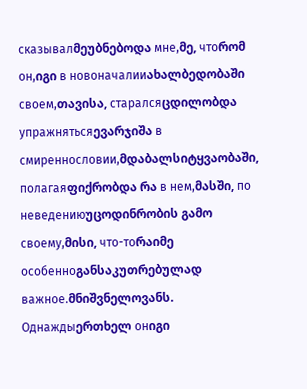сказывалმეუბნებოდა мне,მე, чтоრომ он,იგი в новоначалииახალბედობაში своем,თავისა, старалсяცდილობდა упражнятьсяევარჯიშა в смиреннословии,მდაბალსიტყვაობაში, полагаяფიქრობდა რა в нем,მასში, по неведениюუცოდინრობის გამო своему,მისი, что-тоრაიმე особенноგანსაკუთრებულად важное.მნიშვნელოვანს. Однаждыერთხელ онიგი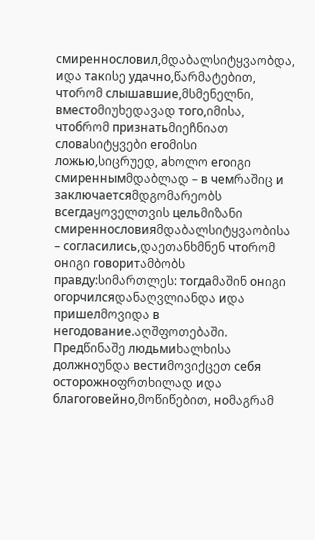смиреннословил,მდაბალსიტყვაობდა, иდა такისე удачно,წარმატებით, чтоრომ слышавшие,მსმენელნი, вместоმიუხედავად того,იმისა, чтобრომ признатьმიეჩნიათ словаსიტყვები егоმისი ложью,სიცრუედ, аხოლო егоიგი смиреннымმდაბლად – в чемრაშიც и заключаетсяმდგომარეობს всегдаყოველთვის цельმიზანი смиреннословияმდაბალსიტყვაობისა – согласились,დაეთანხმნენ чтоრომ онიგი говоритამბობს правду:სიმართლეს: тогдаმაშინ онიგი огорчилсяდანაღვლიანდა иდა пришелმოვიდა в негодование.აღშფოთებაში. Предწინაშე людьмиხალხისა должноუნდა вестиმოვიქცეთ себя осторожноფრთხილად иდა благоговейно,მოწიწებით, ноმაგრამ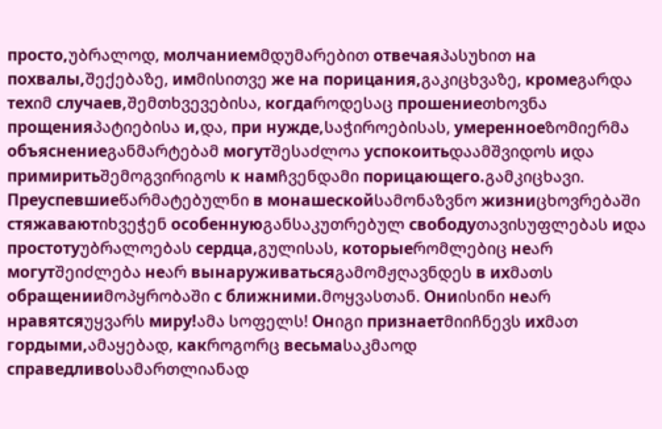просто,უბრალოდ, молчаниемმდუმარებით отвечаяპასუხით на похвалы,შექებაზე, имმისითვე же на порицания,გაკიცხვაზე, кромеგარდა техიმ случаев,შემთხვევებისა, когдаროდესაც прошениеთხოვნა прощенияპატიებისა и,და, при нужде,საჭიროებისას, умеренноеზომიერმა объяснениеგანმარტებამ могутშესაძლოა успокоитьდაამშვიდოს иდა примиритьშემოგვირიგოს к намჩვენდამი порицающего.გამკიცხავი. Преуспевшиеწარმატებულნი в монашескойსამონაზვნო жизниცხოვრებაში стяжаваютიხვეჭენ особеннуюგანსაკუთრებულ свободуთავისუფლებას иდა простотуუბრალოებას сердца,გულისას, которыеრომლებიც неარ могутშეიძლება неარ вынаруживатьсяგამომჟღავნდეს в ихმათს обращенииმოპყრობაში с ближними.მოყვასთან. Ониისინი неარ нравятсяუყვარს миру!ამა სოფელს! Онიგი признаетმიიჩნევს ихმათ гордыми,ამაყებად, какროგორც весьмаსაკმაოდ справедливоსამართლიანად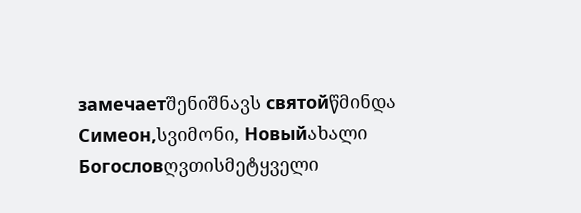замечаетშენიშნავს святойწმინდა Симеон,სვიმონი, Новыйახალი Богословღვთისმეტყველი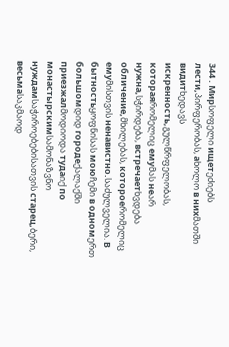344 . Мирსოფელი ищетეძიებს лести,პირფერობას, аხოლო в нихმათში видитხედავს искренность,გულწრფელობას, котораяრომელიც емуმას неარ нужна,სჭირდება, встречаетხვდება обличение,მხილებას, котороеრომელიც емуმისთვის ненавистно.საძულველია. В бытностьყოფნისას моюჩემი в одномერთ большомდიდ городеქალაქში приезжалმოდიოდა тудаიქ по монастырскимსამონაზვნო нуждамსაჭიროებებისათვის старец,ბერი, весьмаსაკმაოდ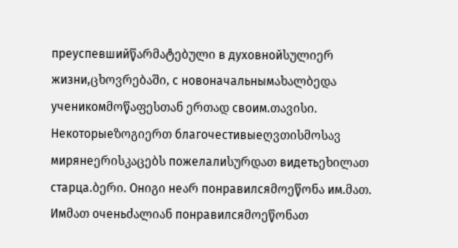преуспевшийწარმატებული в духовнойსულიერ жизни,ცხოვრებაში, с новоначальнымახალბედა ученикомმოწაფესთან ერთად своим.თავისი. Некоторыеზოგიერთ благочестивыеღვთისმოსავ мирянеერისკაცებს пожелалиსურდათ видетьეხილათ старца.ბერი. Онიგი неარ понравилсяმოეწონა им.მათ. Имმათ оченьძალიან понравилсяმოეწონათ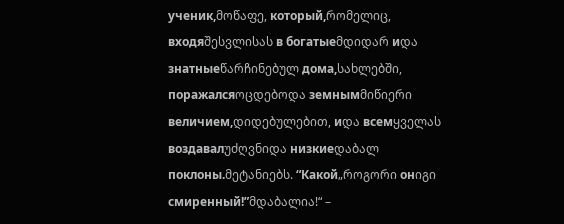ученик,მოწაფე, который,რომელიც, входяშესვლისას в богатыеმდიდარ иდა знатныеწარჩინებულ дома,სახლებში, поражалсяოცდებოდა земнымმიწიერი величием,დიდებულებით, иდა всемყველას воздавалუძღვნიდა низкиеდაბალ поклоны.მეტანიებს. “Какой„როგორი онიგი смиренный!”მდაბალია!“ –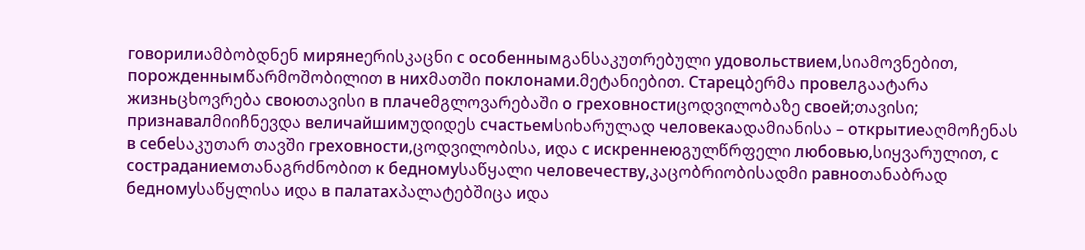говорилиამბობდნენ мирянеერისკაცნი с особеннымგანსაკუთრებული удовольствием,სიამოვნებით, порожденнымწარმოშობილით в нихმათში поклонами.მეტანიებით. Старецბერმა провелგაატარა жизньცხოვრება своюთავისი в плачеმგლოვარებაში о греховностиცოდვილობაზე своей;თავისი; признавалმიიჩნევდა величайшимუდიდეს счастьемსიხარულად человекаადამიანისა – открытиеაღმოჩენას в себеსაკუთარ თავში греховности,ცოდვილობისა, иდა с искреннеюგულწრფელი любовью,სიყვარულით, с состраданиемთანაგრძნობით к бедномуსაწყალი человечеству,კაცობრიობისადმი равноთანაბრად бедномуსაწყლისა иდა в палатахპალატებშიცა иდა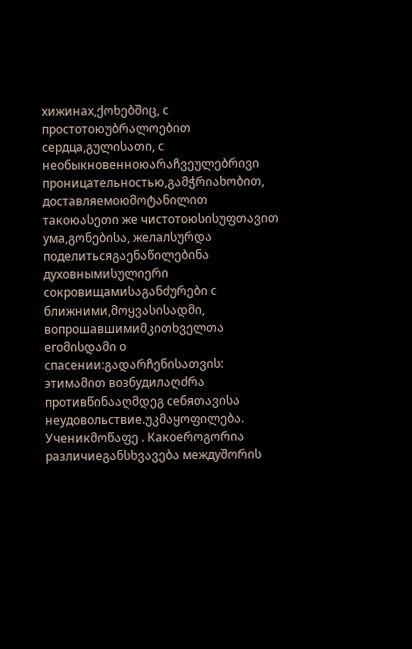хижинах,ქოხებშიც, с простотоюუბრალოებით сердца,გულისათი, с необыкновенноюარაჩვეულებრივი проницательностью,გამჭრიახობით, доставляемоюმოტანილით такоюასეთი же чистотоюსისუფთავით ума,გონებისა, желалსურდა поделитьсяგაენაწილებინა духовнымиსულიერი сокровищамиსაგანძურები с ближними,მოყვასისადმი, вопрошавшимиმკითხველთა егоმისდამი о спасении:გადარჩენისათვის: этимამით возбудилაღძრა противწინააღმდეგ себяთავისა неудовольствие.უკმაყოფილება.
Ученикმოწაფე . Какоеროგორია различиеგანსხვავება междуშორის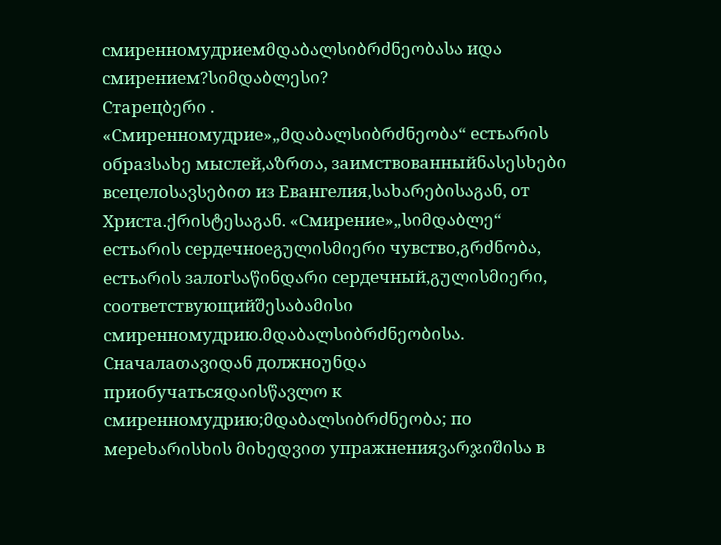смиренномудриемმდაბალსიბრძნეობასა иდა смирением?სიმდაბლესი?
Старецბერი . «Смиренномудрие»„მდაბალსიბრძნეობა“ естьარის образსახე мыслей,აზრთა, заимствованныйნასესხები всецелоსავსებით из Евангелия,სახარებისაგან, от Христа.ქრისტესაგან. «Смирение»„სიმდაბლე“ естьარის сердечноеგულისმიერი чувство,გრძნობა, естьარის залогსაწინდარი сердечный,გულისმიერი, соответствующийშესაბამისი смиренномудрию.მდაბალსიბრძნეობისა. Сначалаთავიდან должноუნდა приобучатьсяდაისწავლო к смиренномудрию;მდაბალსიბრძნეობა; по мереხარისხის მიხედვით упражненияვარჯიშისა в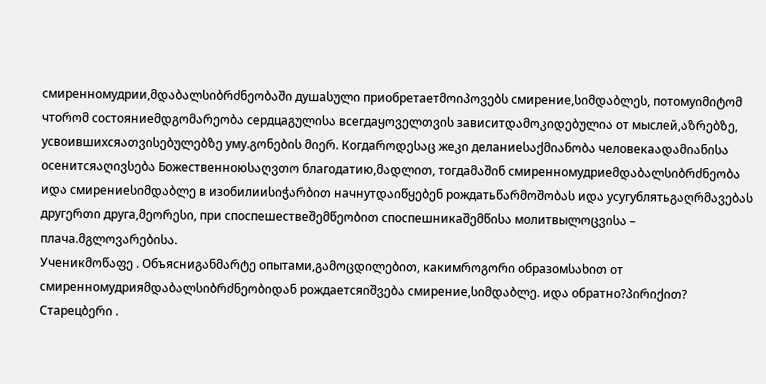смиренномудрии,მდაბალსიბრძნეობაში душаსული приобретаетმოიპოვებს смирение,სიმდაბლეს, потомуიმიტომ чтоრომ состояниеმდგომარეობა сердцаგულისა всегдаყოველთვის зависитდამოკიდებულია от мыслей,აზრებზე, усвоившихсяათვისებულებზე уму.გონების მიერ. Когдаროდესაც жеკი деланиеსაქმიანობა человекаადამიანისა осенитсяაღივსება Божественноюსაღვთო благодатию,მადლით, тогдаმაშინ смиренномудриеმდაბალსიბრძნეობა иდა смирениеსიმდაბლე в изобилииსიჭარბით начнутდაიწყებენ рождатьწარმოშობას иდა усугублятьგაღრმავებას другერთი друга,მეორესი, при споспешествеშემწეობით споспешникаშემწისა молитвыლოცვისა – плача.მგლოვარებისა.
Ученикმოწაფე . Объясниგანმარტე опытами,გამოცდილებით, какимროგორი образомსახით от смиренномудрияმდაბალსიბრძნეობიდან рождаетсяიშვება смирение,სიმდაბლე. иდა обратно?პირიქით?
Старецბერი .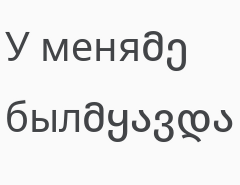У меняმე былმყავდა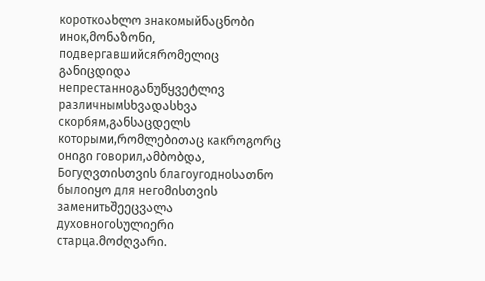короткоახლო знакомыйნაცნობი инок,მონაზონი, подвергавшийсяრომელიც განიცდიდა непрестанноგანუწყვეტლივ различнымსხვადასხვა скорбям,განსაცდელს которыми,რომლებითაც какროგორც онიგი говорил,ამბობდა, Богуღვთისთვის благоугодноსათნო былоიყო для негоმისთვის заменитьშეეცვალა духовногоსულიერი старца.მოძღვარი.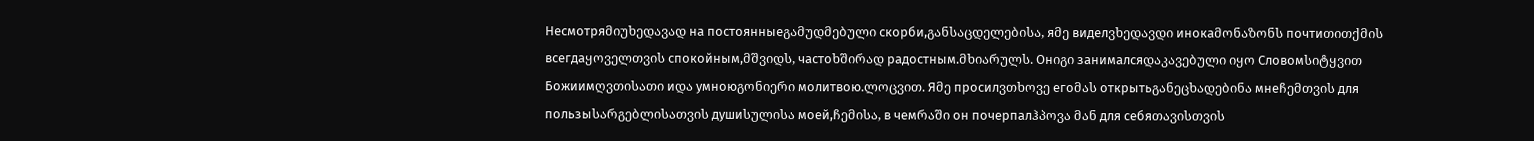Несмотряმიუხედავად на постоянныеგამუდმებული скорби,განსაცდელებისა, яმე виделვხედავდი инокаმონაზონს почтиთითქმის всегдаყოველთვის спокойным,მშვიდს, частоხშირად радостным.მხიარულს. Онიგი занималсяდაკავებული იყო Словомსიტყვით Божиимღვთისათი иდა умноюგონიერი молитвою.ლოცვით. Яმე просилვთხოვე егоმას открытьგანეცხადებინა мнеჩემთვის для пользыსარგებლისათვის душиსულისა моей,ჩემისა, в чемრაში он почерпалჰპოვა მან для себяთავისთვის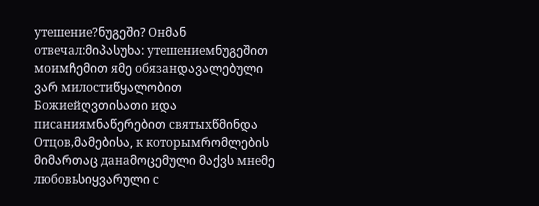утешение?ნუგეში? Онმან отвечал:მიპასუხა: утешениемნუგეშით моимჩემით яმე обязанდავალებული ვარ милостиწყალობით Божиейღვთისათი иდა писаниямნაწერებით святыхწმინდა Отцов,მამებისა, к которымრომლების მიმართაც данаმოცემული მაქვს мнеმე любовьსიყვარული с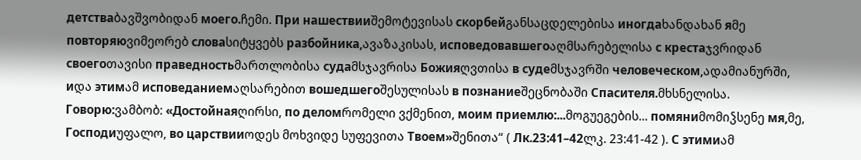детстваბავშვობიდან моего.ჩემი. При нашествииშემოტევისას скорбейგანსაცდელებისა иногдаხანდახან яმე повторяюვიმეორებ словаსიტყვებს разбойника,ავაზაკისას, исповедовавшегоაღმსარებელისა с крестаჯვრიდან своегоთავისი праведностьმართლობისა судаმსჯავრისა Божияღვთისა в судеმსჯავრში человеческом,ადამიანურში, иდა этимამ исповеданиемაღსარებით вошедшегоშესულისას в познаниеშეცნობაში Спасителя.მხსნელისა. Говорю:ვამბობ: «Достойнаяღირსი, по деломრომელი ვქმენით, моим приемлю:...მოგუეგების... помяниმომიჴსენე мя,მე, Господиუფალო, во царствииოდეს მოხვიდე სუფევითა Твоем»შენითა“ ( Лк.23:41–42ლკ. 23:41-42 ). С этимиამ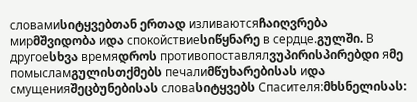словамиსიტყვებთან ერთად изливаютсяჩაიღვრება мирმშვიდობა иდა спокойствиеსიწყნარე в сердце.გულში. В другоеსხვა времяდროს противопоставлялვუპირისპირებდი яმე помысламგულისთქმებს печалиმწუხარებისას иდა смущенияშეცბუნებისას словаსიტყვებს Спасителя:მხსნელისას: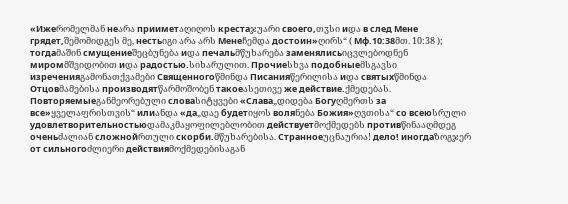«Ижеრომელმან неარა прииметაღიღოს крестаჯუარი своего,თჳსი иდა в след Мене грядет,შემომიდგეს მე, нестьიგი არა არს Менеჩემდა достоин»ღირს“ ( Мф.10:38მთ. 10:38 ); тогдаმაშინ смущениеშეცბუნება иდა печальმწუხარება заменялисьიცვლებოდნენ миромმშვიდობით иდა радостью.სიხარულით. Прочиеსხვა подобныеმსგავსი изреченияგამონათქვამები Священногоწმინდა Писанияწერილისა иდა святыхწმინდა Отцовმამებისა производятწარმოშობენ такоеასეთივე же действие.ქმედებას. Повторяемыеგანმეორებული словаსიტყვები «Слава„დიდება Богуღმერთს за все»ყველაფრისთვის“ илиანდა «да„დაე будетიყოს воляნება Божия»ღვთისა“ со всеюსრული удовлетворительностьюდამაკმაყოფილებლობით действуетმოქმედებს противწინააღმდეგ оченьძალიან сложнойრთული скорби.მწუხარებისა. Странноеუცნაურია! дело! иногдаზოგჯერ от сильногоძლიერი действияმოქმედებისაგან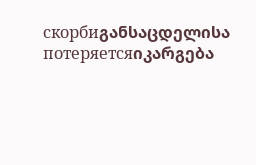скорбиგანსაცდელისა потеряетсяიკარგება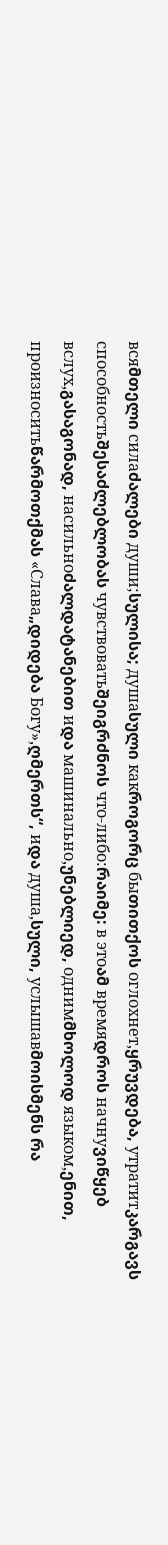всяმთელი силаძალები души;სულისა; душаსული какროგორც быთითქოს оглохнет,ყრუვდება, утратитკარგავს способностьშესაძლებლობას чувствоватьშეიგრძნოს что-либо:რაიმე: в этоამ времяდროს начнуვიწყებ вслух,გასაგონად, насильноძალდატანებით иდა машинально,უნებლიედ, однимმხოლოდ языком,ენით, произноситьწარმოთქმას «Слава„დიდება Богу»,ღმერთს“, иდა душа,სული, услышавმოისმენს რა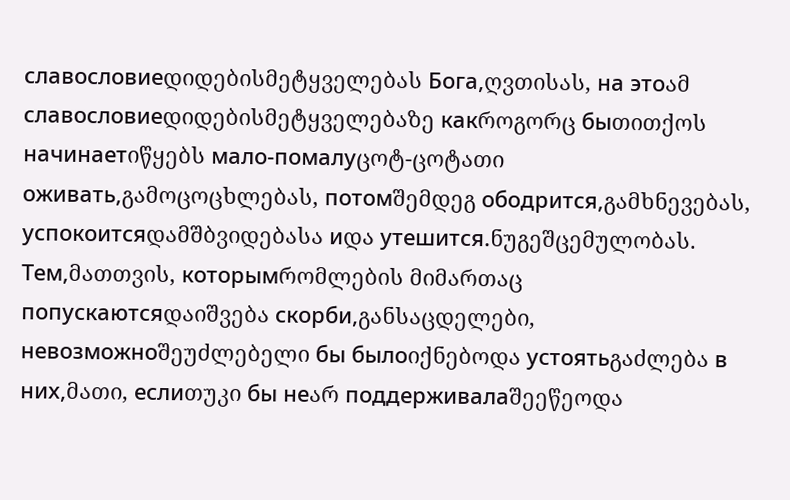славословиеდიდებისმეტყველებას Бога,ღვთისას, на этоამ славословиеდიდებისმეტყველებაზე какროგორც быთითქოს начинаетიწყებს мало-помалуცოტ-ცოტათი оживать,გამოცოცხლებას, потомშემდეგ ободрится,გამხნევებას, успокоитсяდამშბვიდებასა иდა утешится.ნუგეშცემულობას. Тем,მათთვის, которымრომლების მიმართაც попускаютсяდაიშვება скорби,განსაცდელები, невозможноშეუძლებელი бы былоიქნებოდა устоятьგაძლება в них,მათი, еслиთუკი бы неარ поддерживалаშეეწეოდა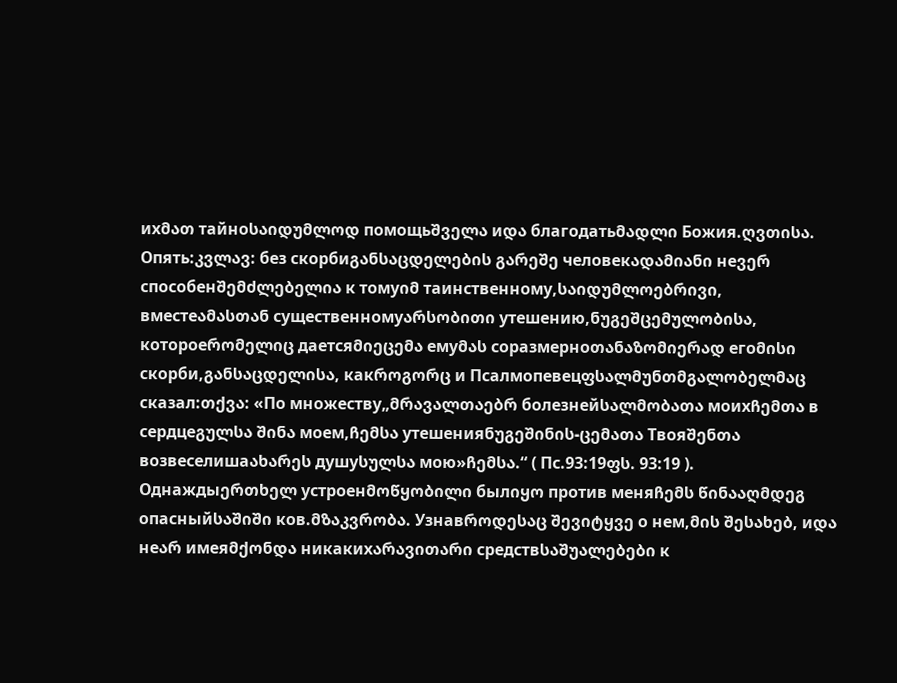ихმათ тайноსაიდუმლოდ помощьშველა иდა благодатьმადლი Божия.ღვთისა. Опять:კვლავ: без скорбиგანსაცდელების გარეშე человекადამიანი неვერ способенშემძლებელია к томуიმ таинственному,საიდუმლოებრივი, вместеამასთან существенномуარსობითი утешению,ნუგეშცემულობისა, котороеრომელიც даетсяმიეცემა емуმას соразмерноთანაზომიერად егоმისი скорби,განსაცდელისა, какროგორც и Псалмопевецფსალმუნთმგალობელმაც сказал:თქვა: «По множеству„მრავალთაებრ болезнейსალმობათა моихჩემთა в сердцеგულსა შინა моем,ჩემსა утешенияნუგეშინის-ცემათა Твояშენთა возвеселишаახარეს душуსულსა мою»ჩემსა.“ ( Пс.93:19ფს. 93:19 ). Однаждыერთხელ устроенმოწყობილი былიყო против меняჩემს წინააღმდეგ опасныйსაშიში ков.მზაკვრობა. Узнавროდესაც შევიტყვე о нем,მის შესახებ, иდა неარ имеяმქონდა никакихარავითარი средствსაშუალებები к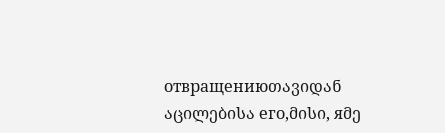отвращениюთავიდან აცილებისა его,მისი, яმე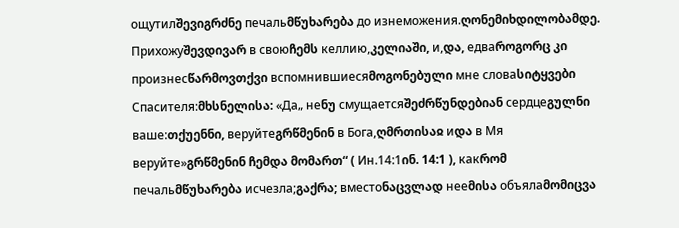ощутилშევიგრძნე печальმწუხარება до изнеможения.ღონემიხდილობამდე. Прихожуშევდივარ в своюჩემს келлию,კელიაში, и,და, едваროგორც კი произнесწარმოვთქვი вспомнившиесяმოგონებული мне словаსიტყვები Спасителя:მხსნელისა: «Да„ неნუ смущаетсяშეძრწუნდებიან сердцеგულნი ваше:თქუენნი, веруйтеგრწმენინ в Бога,ღმრთისაჲ иდა в Мя веруйте»გრწმენინ ჩემდა მომართ“ ( Ин.14:1ინ. 14:1 ), какრომ печальმწუხარება исчезла;გაქრა; вместоნაცვლად нееმისა объялаმომიცვა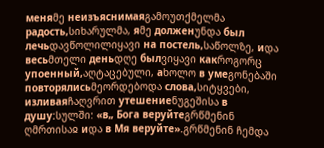меняმე неизъяснимаяგამოუთქმელმა радость,სიხარულმა, яმე долженუნდა был лечьდავწოლილიყავი на постель,საწოლზე, иდა весьმთელი деньდღე былვიყავი какროგორც упоенный,აღტაცებული, аხოლო в умеგონებაში повторялисьმეორდებოდა слова,სიტყვები, изливаяჩაღვრით утешениеნუგეშისა в душу:სულში: «в„ Бога веруйтеგრწმენინ ღმრთისაჲ иდა в Мя веруйте».გრწმენინ ჩემდა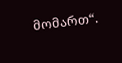მომართ“.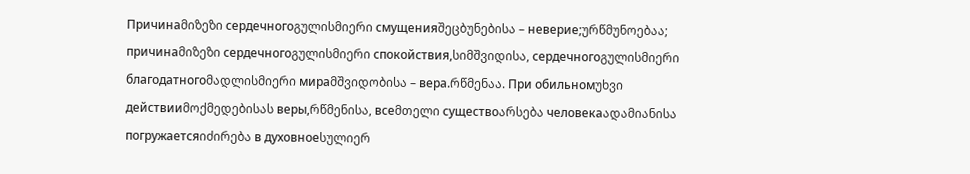Причинаმიზეზი сердечногоგულისმიერი смущенияშეცბუნებისა – неверие;ურწმუნოებაა; причинаმიზეზი сердечногоგულისმიერი спокойствия,სიმშვიდისა, сердечногоგულისმიერი благодатногоმადლისმიერი мираმშვიდობისა – вера.რწმენაა. При обильномუხვი действииმოქმედებისას веры,რწმენისა, всеმთელი существоარსება человекаადამიანისა погружаетсяიძირება в духовноеსულიერ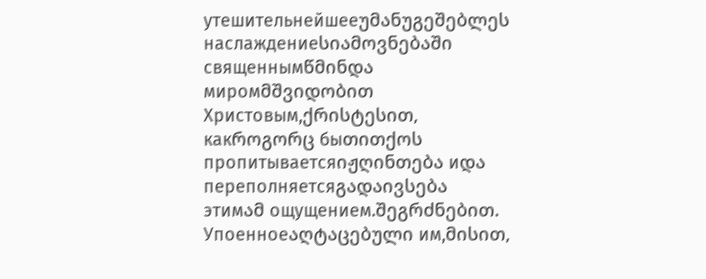утешительнейшееუმანუგეშებლეს наслаждениеსიამოვნებაში священнымწმინდა миромმშვიდობით Христовым,ქრისტესით, какროგორც быთითქოს пропитываетсяიჟღინთება иდა переполняетсяგადაივსება этимამ ощущением.შეგრძნებით. Упоенноеაღტაცებული им,მისით,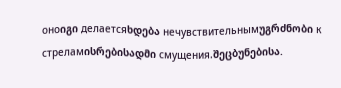оноიგი делаетсяხდება нечувствительнымუგრძნობი к стреламისრებისადმი смущения.შეცბუნებისა.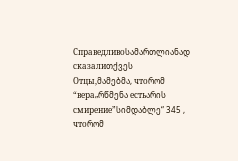Справедливоსამართლიანად сказалиთქვეს Отцы,მამებმა, чтоრომ “вера„რწმენა естьარის смирение”სიმდაბლე“ 345 , чтоრომ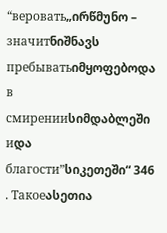“веровать„ირწმუნო – значитნიშნავს пребыватьიმყოფებოდა в смиренииსიმდაბლეში иდა благости”სიკეთეში“ 346 . Такоеასეთია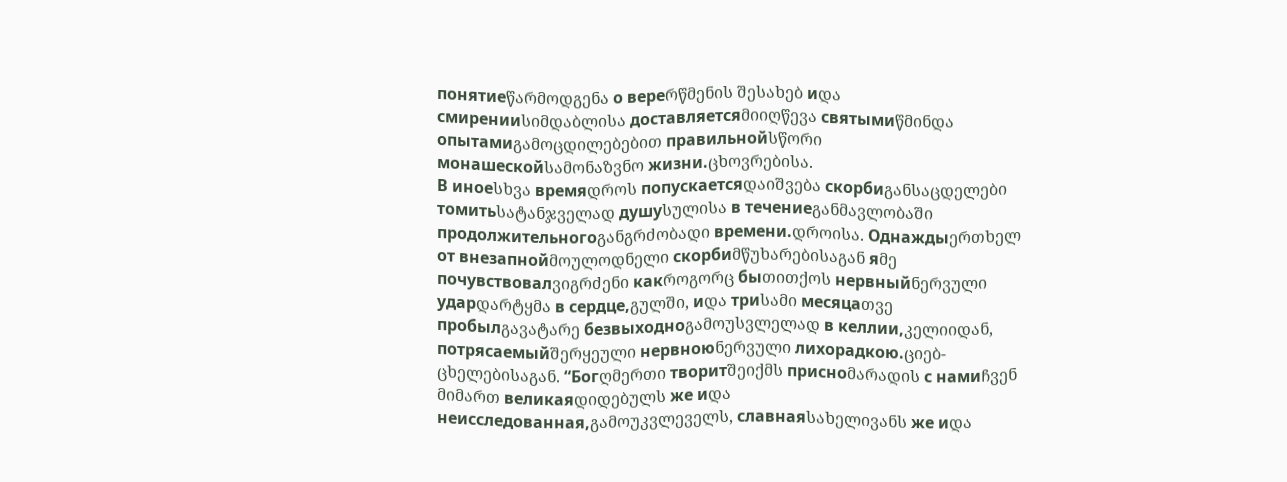понятиеწარმოდგენა о вереრწმენის შესახებ иდა смиренииსიმდაბლისა доставляетсяმიიღწევა святымиწმინდა опытамиგამოცდილებებით правильнойსწორი монашескойსამონაზვნო жизни.ცხოვრებისა.
В иноеსხვა времяდროს попускаетсяდაიშვება скорбиგანსაცდელები томитьსატანჯველად душуსულისა в течениеგანმავლობაში продолжительногоგანგრძობადი времени.დროისა. Однаждыერთხელ от внезапнойმოულოდნელი скорбиმწუხარებისაგან яმე почувствовалვიგრძენი какროგორც быთითქოს нервныйნერვული ударდარტყმა в сердце,გულში, иდა триსამი месяцаთვე пробылგავატარე безвыходноგამოუსვლელად в келлии,კელიიდან, потрясаемыйშერყეული нервноюნერვული лихорадкою.ციებ-ცხელებისაგან. “Богღმერთი творитშეიქმს присноმარადის с намиჩვენ მიმართ великаяდიდებულს же иდა неисследованная,გამოუკვლეველს, славнаяსახელივანს же иდა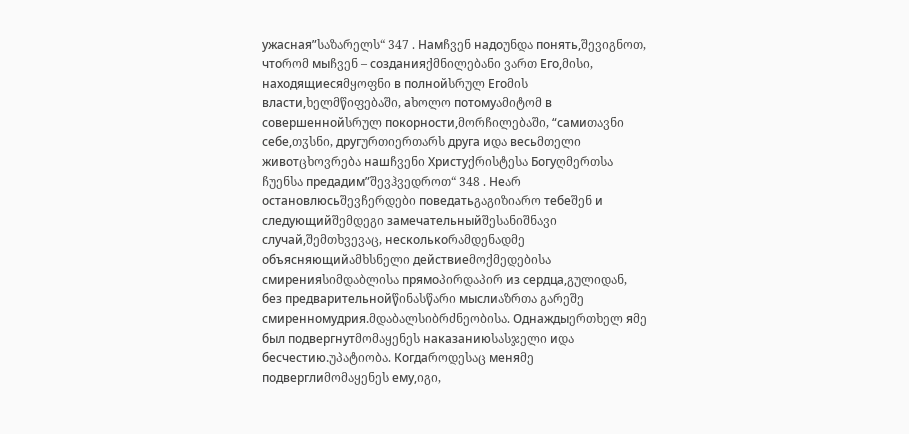ужасная”საზარელს“ 347 . Намჩვენ надоუნდა понять,შევიგნოთ, чтоრომ мыჩვენ – созданияქმნილებანი ვართ Его,მისი, находящиесяმყოფნი в полнойსრულ Егоმის власти,ხელმწიფებაში, аხოლო потомуამიტომ в совершеннойსრულ покорности,მორჩილებაში, “самиთავნი себе,თჳსნი, другურთიერთარს друга иდა весьმთელი животცხოვრება нашჩვენი Христуქრისტესა Богуღმერთსა ჩუენსა предадим”შევჰვედროთ“ 348 . Неარ остановлюсьშევჩერდები поведатьგაგიზიარო тебеშენ и следующийშემდეგი замечательныйშესანიშნავი случай,შემთხვევაც, несколькоრამდენადმე объясняющийამხსნელი действиеმოქმედებისა смиренияსიმდაბლისა прямоპირდაპირ из сердца,გულიდან, без предварительнойწინასწარი мыслиაზრთა გარეშე смиренномудрия.მდაბალსიბრძნეობისა. Однаждыერთხელ яმე был подвергнутმომაყენეს наказаниюსასჯელი иდა бесчестию.უპატიობა. Когдаროდესაც меняმე подверглиმომაყენეს ему,იგი,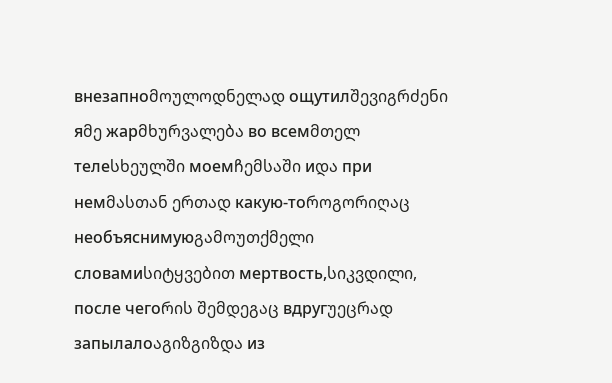внезапноმოულოდნელად ощутилშევიგრძენი яმე жарმხურვალება во всемმთელ телеსხეულში моемჩემსაში иდა при немმასთან ერთად какую-тоროგორიღაც необъяснимуюგამოუთქმელი словамиსიტყვებით мертвость,სიკვდილი, после чегоრის შემდეგაც вдругუეცრად запылалоაგიზგიზდა из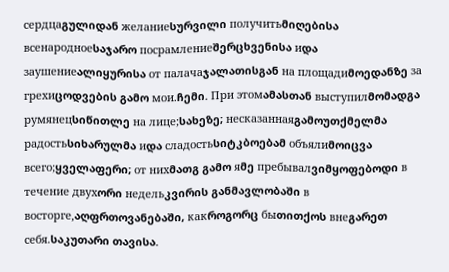сердцаგულიდან желаниеსურვილი получитьმიღებისა всенародноеსაჯარო посрамлениеშერცხვენისა иდა заушениеალიყურისა от палачаჯალათისგან на площадиმოედანზე за грехиცოდვების გამო мои.ჩემი. При этомამასთან выступилმომადგა румянецსიწითლე на лице;სახეზე; несказаннаяგამოუთქმელმა радостьსიხარულმა иდა сладостьსიტკბოებამ объялиმოიცვა всего;ყველაფერი; от нихმათგ გამო яმე пребывалვიმყოფებოდი в течение двухორი недельკვირის განმავლობაში в восторге,აღფრთოვანებაში, какროგორც быთითქოს внеგარეთ себя.საკუთარი თავისა.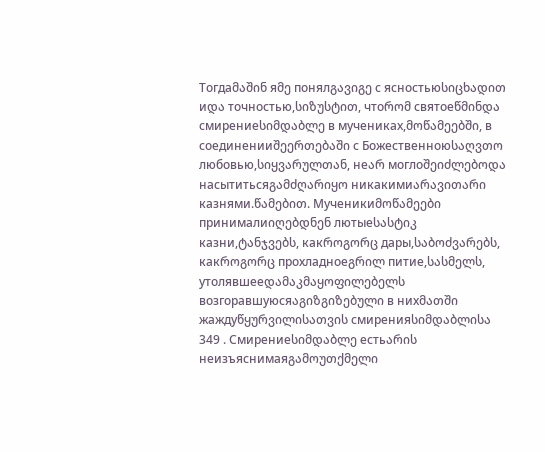Тогдаმაშინ яმე понялგავიგე с ясностьюსიცხადით иდა точностью,სიზუსტით, чтоრომ святоеწმინდა смирениеსიმდაბლე в мучениках,მოწამეებში, в соединенииშეერთებაში с Божественноюსაღვთო любовью,სიყვარულთან, неარ моглоშეიძლებოდა насытитьсяგამძღარიყო никакимиარავითარი казнями.წამებით. Мученикиმოწამეები принималиიღებდნენ лютыеსასტიკ казни,ტანჯვებს, какროგორც дары,საბოძვარებს, какროგორც прохладноеგრილ питие,სასმელს, утолявшееდამაკმაყოფილებელს возгоравшуюсяაგიზგიზებული в нихმათში жаждуწყურვილისათვის смиренияსიმდაბლისა 349 . Смирениеსიმდაბლე естьარის неизъяснимаяგამოუთქმელი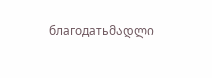благодатьმადლი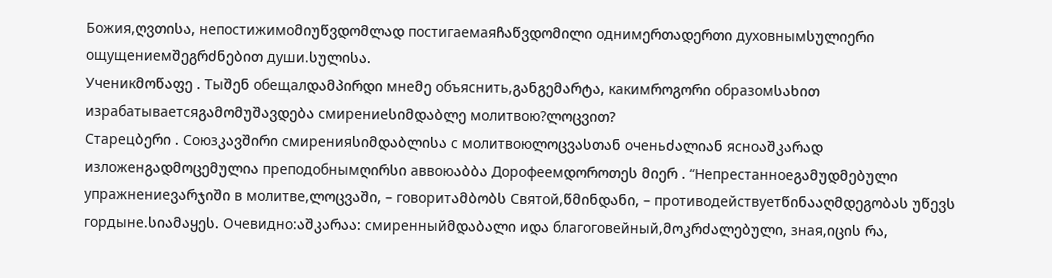Божия,ღვთისა, непостижимоმიუწვდომლად постигаемаяჩაწვდომილი однимერთადერთი духовнымსულიერი ощущениемშეგრძნებით души.სულისა.
Ученикმოწაფე . Тыშენ обещалდამპირდი мнеმე объяснить,განგემარტა, какимროგორი образомსახით израбатываетсяგამომუშავდება смирениеსიმდაბლე молитвою?ლოცვით?
Старецბერი . Союзკავშირი смиренияსიმდაბლისა с молитвоюლოცვასთან оченьძალიან ясноაშკარად изложенგადმოცემულია преподобнымღირსი аввоюაბბა Дорофеемდოროთეს მიერ . “Непрестанноеგამუდმებული упражнениеვარჯიში в молитве,ლოცვაში, – говоритამბობს Святой,წმინდანი, – противодействуетწინააღმდეგობას უწევს гордыне.სიამაყეს. Очевидно:აშკარაა: смиренныйმდაბალი иდა благоговейный,მოკრძალებული, зная,იცის რა,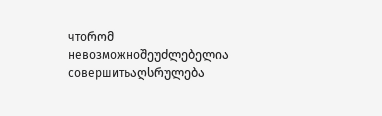чтоრომ невозможноშეუძლებელია совершитьაღსრულება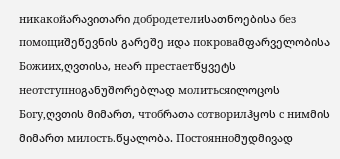никакойარავითარი добродетелиსათნოებისა без помощиშეწევნის გარეშე иდა покроваმფარველობისა Божиих,ღვთისა, неარ престаетწყვეტს неотступноგანუშორებლად молитьсяილოცოს Богу,ღვთის მიმართ, чтобრათა сотворилჰყოს с нимმის მიმართ милость.წყალობა. Постоянноმუდმივად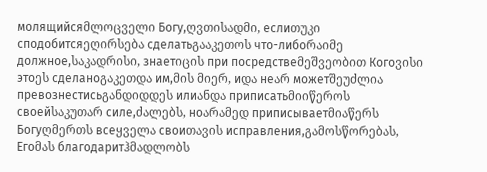молящийсяმლოცველი Богу,ღვთისადმი, еслиთუკი сподобитсяეღირსება сделатьგააკეთოს что-либоრაიმე должное,საკადრისი, знаетიცის при посредствеმეშვეობით Когоვისი этоეს сделаноგაკეთდა им,მის მიერ, иდა неარ можетშეუძლია превознестисьგანდიდდეს илиანდა приписатьმიიწეროს своейსაკუთარ силе,ძალებს, ноარამედ приписываетმიაწერს Богуღმერთს всеყველა своиთავის исправления,გამოსწორებას, Егоმას благодаритჰმადლობს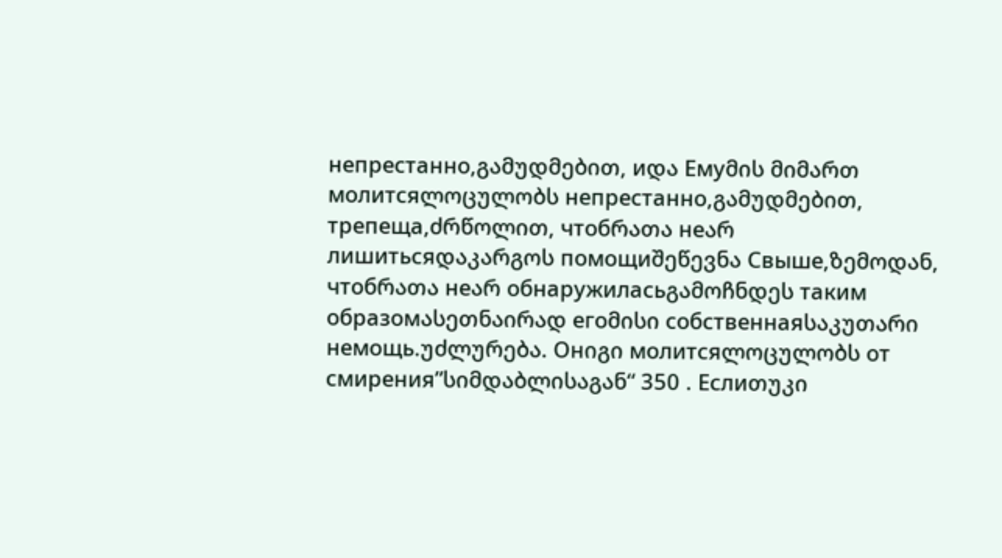непрестанно,გამუდმებით, иდა Емуმის მიმართ молитсяლოცულობს непрестанно,გამუდმებით, трепеща,ძრწოლით, чтобრათა неარ лишитьсяდაკარგოს помощиშეწევნა Свыше,ზემოდან, чтобრათა неარ обнаружиласьგამოჩნდეს таким образомასეთნაირად егоმისი собственнаяსაკუთარი немощь.უძლურება. Онიგი молитсяლოცულობს от смирения”სიმდაბლისაგან“ 350 . Еслиთუკი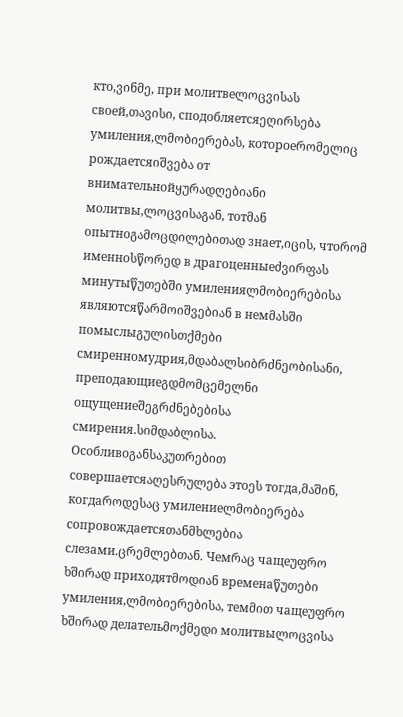кто,ვინმე, при молитвеლოცვისას своей,თავისი, сподобляетсяეღირსება умиления,ლმობიერებას, котороеრომელიც рождаетсяიშვება от внимательнойყურადღებიანი молитвы,ლოცვისაგან, тотმან опытноგამოცდილებითად знает,იცის, чтоრომ именноსწორედ в драгоценныеძვირფას минутыწუთებში умиленияლმობიერებისა являютсяწარმოიშვებიან в немმასში помыслыგულისთქმები смиренномудрия,მდაბალსიბრძნეობისანი, преподающиеგდმომცემელნი ощущениеშეგრძნებებისა смирения.სიმდაბლისა. Особливоგანსაკუთრებით совершаетсяაღესრულება этоეს тогда,მაშინ, когдаროდესაც умилениеლმობიერება сопровождаетсяთანმხლებია слезами.ცრემლებთან. Чемრაც чащеუფრო ხშირად приходятმოდიან временаწუთები умиления,ლმობიერებისა, темმით чащеუფრო ხშირად делательმოქმედი молитвыლოცვისა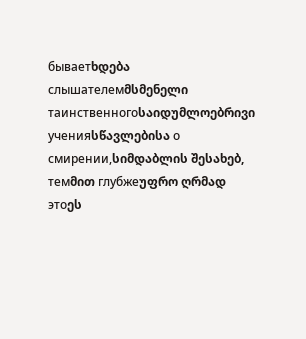бываетხდება слышателемმსმენელი таинственногоსაიდუმლოებრივი ученияსწავლებისა о смирении,სიმდაბლის შესახებ, темმით глубжеუფრო ღრმად этоეს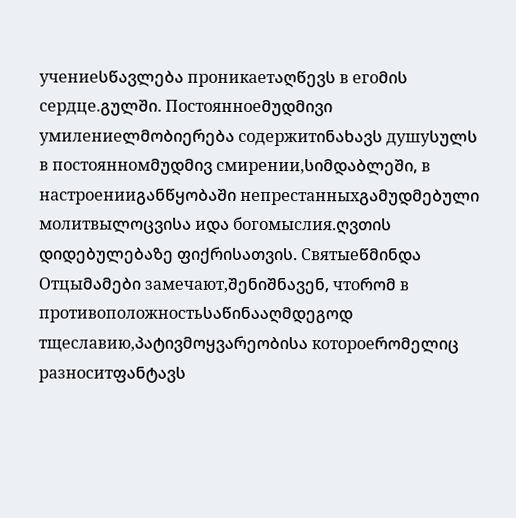учениеსწავლება проникаетაღწევს в егоმის сердце.გულში. Постоянноеმუდმივი умилениеლმობიერება содержитინახავს душуსულს в постоянномმუდმივ смирении,სიმდაბლეში, в настроенииგანწყობაში непрестанныхგამუდმებული молитвыლოცვისა иდა богомыслия.ღვთის დიდებულებაზე ფიქრისათვის. Святыеწმინდა Отцыმამები замечают,შენიშნავენ, чтоრომ в противоположностьსაწინააღმდეგოდ тщеславию,პატივმოყვარეობისა котороеრომელიც разноситფანტავს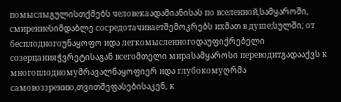помыслыგულისთქმებს человекаადამიანისას по вселенной,სამყაროში, смирениеსიმდაბლე сосредотачиваетშემოკრებს ихმათ в душе;სულში; от бесплодногоუნაყოფო иდა легкомысленногоდაუფიქრებელი созерцанияჭვრეტისაგან всегоმთელი мираსამყაროსი переводитგადააქვს к многоплодномуმრავალნაყოფიერ иდა глубокомуღრმა самовоззрению,თვითშეფასებისაკენ, к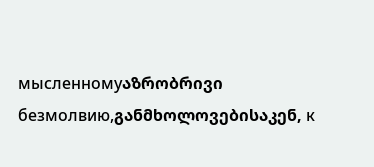мысленномуაზრობრივი безмолвию,განმხოლოვებისაკენ, к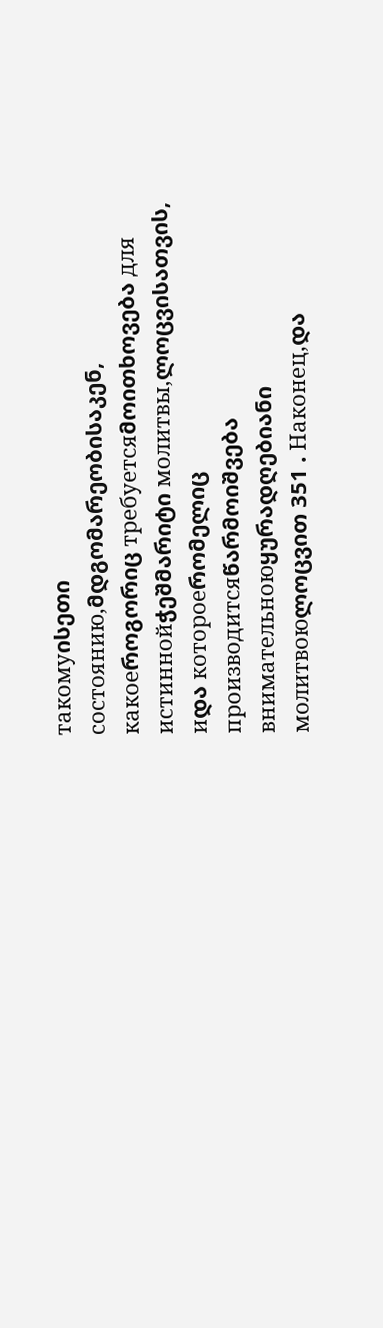такомуისეთი состоянию,მდგომარეობისაკენ, какоеროგორიც требуетсяმოითხოვება для истиннойჭეშმარიტი молитвы,ლოცვისათვის, иდა котороеრომელიც производитсяწარმოიშვება внимательноюყურადღებიანი молитвоюლოცვით 351 . Наконец,და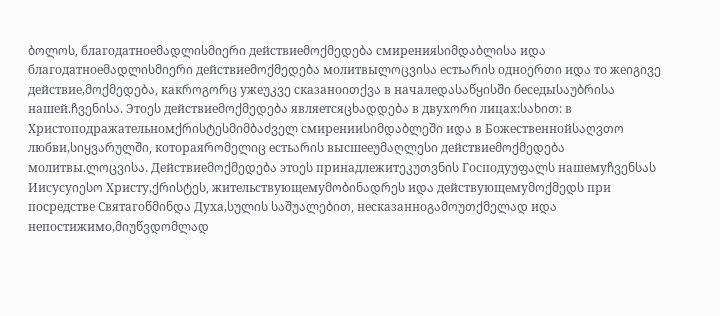ბოლოს, благодатноеმადლისმიერი действиеმოქმედება смиренияსიმდაბლისა иდა благодатноеმადლისმიერი действиеმოქმედება молитвыლოცვისა естьარის одноერთი иდა то жеიგივე действие,მოქმედება, какროგორც ужеუკვე сказаноითქვა в началеდასაწყისში беседыსაუბრისა нашей.ჩვენისა. Этоეს действиеმოქმედება являетсяცხადდება в двухორი лицах:სახით: в Христоподражательномქრისტესმიმბაძველ смиренииსიმდაბლეში иდა в Божественнойსაღვთო любви,სიყვარულში, котораяრომელიც естьარის высшееუმაღლესი действиеმოქმედება молитвы.ლოცვისა. Действиеმოქმედება этоეს принадлежитეკუთვნის Господуუფალს нашемуჩვენსას Иисусуიესო Христу,ქრისტეს, жительствующемуმობინადრეს иდა действующемуმოქმედს при посредстве Святагоწმინდა Духа,სულის საშუალებით, несказанноგამოუთქმელად иდა непостижимо,მიუწვდომლად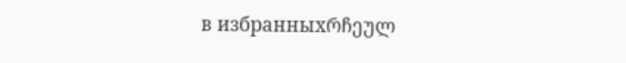в избранныхრჩეულ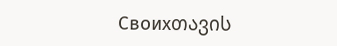Своихთავის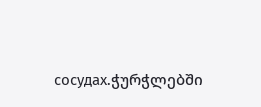сосудах.ჭურჭლებში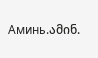Аминь.ამინ.